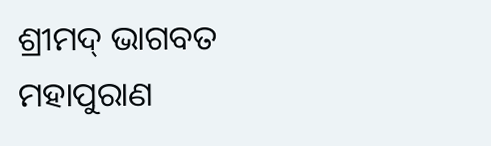ଶ୍ରୀମଦ୍ ଭାଗବତ
ମହାପୁରାଣ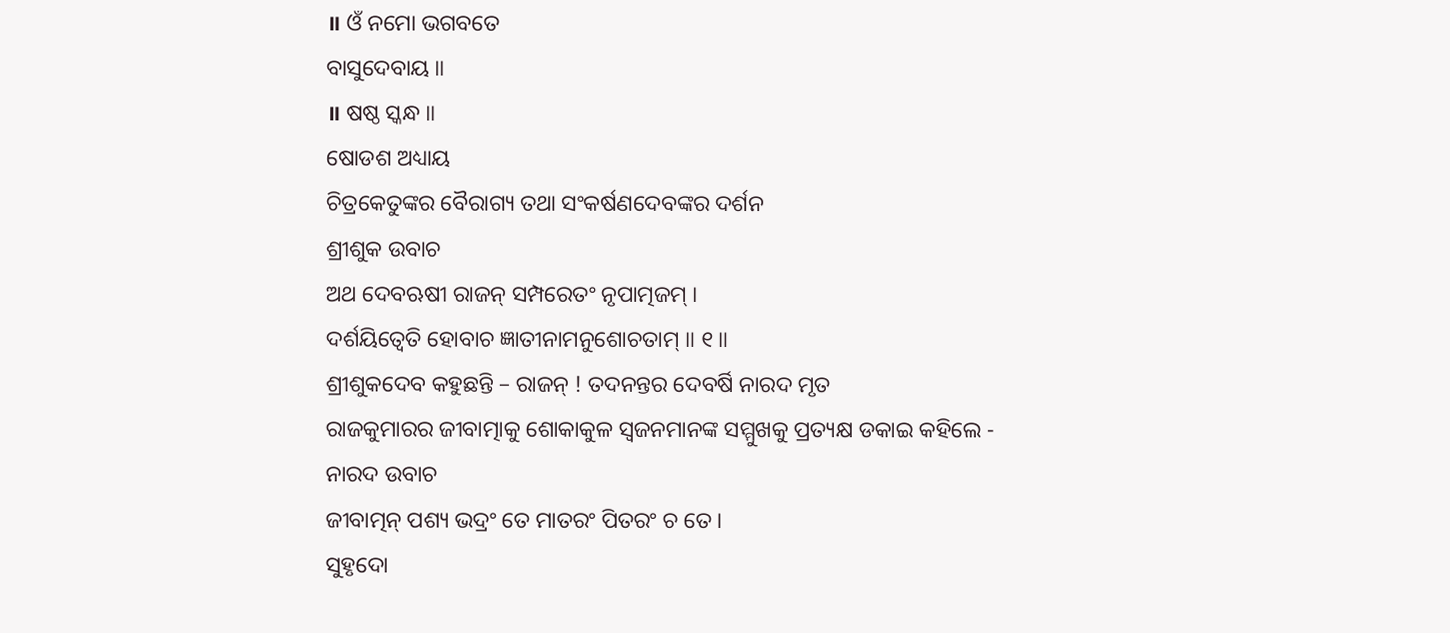॥ ଓଁ ନମୋ ଭଗବତେ
ବାସୁଦେବାୟ ॥
॥ ଷଷ୍ଠ ସ୍କନ୍ଧ ॥
ଷୋଡଶ ଅଧ୍ୟାୟ
ଚିତ୍ରକେତୁଙ୍କର ବୈରାଗ୍ୟ ତଥା ସଂକର୍ଷଣଦେବଙ୍କର ଦର୍ଶନ
ଶ୍ରୀଶୁକ ଉବାଚ
ଅଥ ଦେବଋଷୀ ରାଜନ୍ ସମ୍ପରେତଂ ନୃପାତ୍ମଜମ୍ ।
ଦର୍ଶୟିତ୍ୱେତି ହୋବାଚ ଜ୍ଞାତୀନାମନୁଶୋଚତାମ୍ ॥ ୧॥
ଶ୍ରୀଶୁକଦେବ କହୁଛନ୍ତି – ରାଜନ୍ ! ତଦନନ୍ତର ଦେବର୍ଷି ନାରଦ ମୃତ
ରାଜକୁମାରର ଜୀବାତ୍ମାକୁ ଶୋକାକୁଳ ସ୍ବଜନମାନଙ୍କ ସମ୍ମୁଖକୁ ପ୍ରତ୍ୟକ୍ଷ ଡକାଇ କହିଲେ -
ନାରଦ ଉବାଚ
ଜୀବାତ୍ମନ୍ ପଶ୍ୟ ଭଦ୍ରଂ ତେ ମାତରଂ ପିତରଂ ଚ ତେ ।
ସୁହୃଦୋ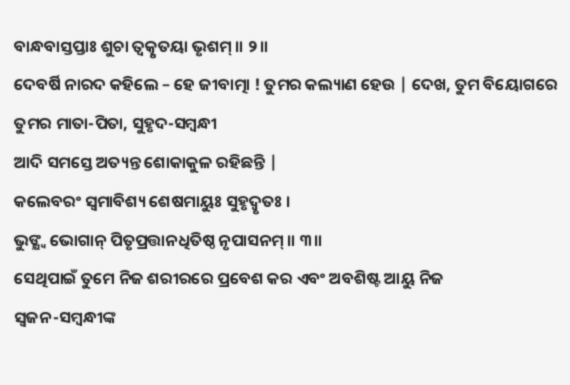ବାନ୍ଧବାସ୍ତପ୍ତାଃ ଶୁଚା ତ୍ୱତ୍କୃତୟା ଭୃଶମ୍ ॥ ୨॥
ଦେବର୍ଷି ନାରଦ କହିଲେ – ହେ ଜୀବାତ୍ମା ! ତୁମର କଲ୍ୟାଣ ହେଉ | ଦେଖ, ତୁମ ବିୟୋଗରେ ତୁମର ମାତା-ପିତା, ସୁହୃଦ-ସମ୍ବନ୍ଧୀ
ଆଦି ସମସ୍ତେ ଅତ୍ୟନ୍ତ ଶୋକାକୁଳ ରହିଛନ୍ତି |
କଲେବରଂ ସ୍ୱମାବିଶ୍ୟ ଶେଷମାୟୁଃ ସୁହୃଦ୍ୱୃତଃ ।
ଭୁଙ୍କ୍ଷ୍ୱ ଭୋଗାନ୍ ପିତୃପ୍ରତ୍ତାନଧିତିଷ୍ଠ ନୃପାସନମ୍ ॥ ୩॥
ସେଥିପାଇଁ ତୁମେ ନିଜ ଶରୀରରେ ପ୍ରବେଶ କର ଏବଂ ଅବଶିଷ୍ଟ ଆୟୁ ନିଜ
ସ୍ବଜନ-ସମ୍ବନ୍ଧୀଙ୍କ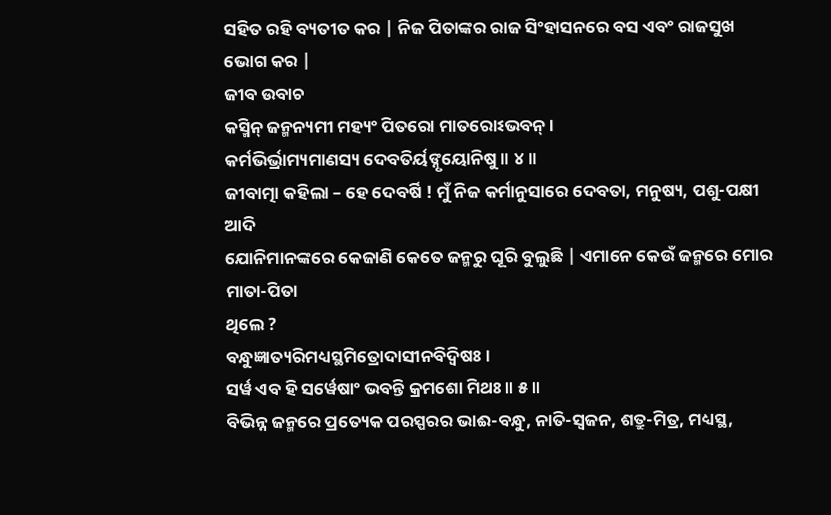ସହିତ ରହି ବ୍ୟତୀତ କର | ନିଜ ପିତାଙ୍କର ରାଜ ସିଂହାସନରେ ବସ ଏବଂ ରାଜସୁଖ
ଭୋଗ କର |
ଜୀବ ଉବାଚ
କସ୍ମିନ୍ ଜନ୍ମନ୍ୟମୀ ମହ୍ୟଂ ପିତରୋ ମାତରୋଽଭବନ୍ ।
କର୍ମଭିର୍ଭ୍ରାମ୍ୟମାଣସ୍ୟ ଦେବତିର୍ୟଙ୍ନୃୟୋନିଷୁ ॥ ୪॥
ଜୀବାତ୍ମା କହିଲା – ହେ ଦେବର୍ଷି ! ମୁଁ ନିଜ କର୍ମାନୁସାରେ ଦେବତା, ମନୁଷ୍ୟ, ପଶୁ-ପକ୍ଷୀ ଆଦି
ଯୋନିମାନଙ୍କରେ କେଜାଣି କେତେ ଜନ୍ମରୁ ଘୂରି ବୁଲୁଛି | ଏମାନେ କେଉଁ ଜନ୍ମରେ ମୋର ମାତା-ପିତା
ଥିଲେ ?
ବନ୍ଧୁଜ୍ଞାତ୍ୟରିମଧ୍ୟସ୍ଥମିତ୍ରୋଦାସୀନବିଦ୍ୱିଷଃ ।
ସର୍ୱ ଏବ ହି ସର୍ୱେଷାଂ ଭବନ୍ତି କ୍ରମଶୋ ମିଥଃ ॥ ୫॥
ବିଭିନ୍ନ ଜନ୍ମରେ ପ୍ରତ୍ୟେକ ପରସ୍ପରର ଭାଈ-ବନ୍ଧୁ, ନାତି-ସ୍ବଜନ, ଶତ୍ରୁ-ମିତ୍ର, ମଧ୍ୟସ୍ଥ,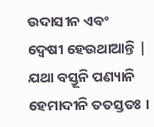ଉଦାସୀନ ଏବଂ
ଦ୍ବେଷୀ ହେଉଥାଆନ୍ତି |
ଯଥା ବସ୍ତୂନି ପଣ୍ୟାନି ହେମାଦୀନି ତତସ୍ତତଃ ।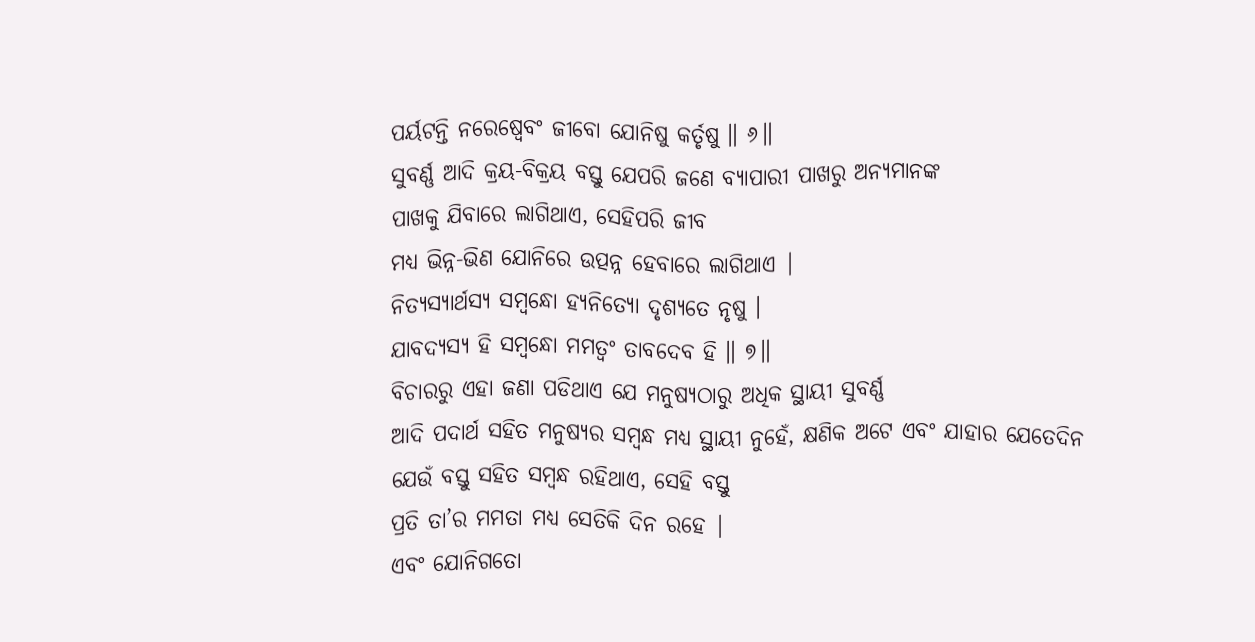ପର୍ୟଟନ୍ତି ନରେଷ୍ୱେବଂ ଜୀବୋ ଯୋନିଷୁ କର୍ତୃଷୁ ॥ ୬॥
ସୁବର୍ଣ୍ଣ ଆଦି କ୍ରୟ-ବିକ୍ରୟ ବସ୍ତୁ ଯେପରି ଜଣେ ବ୍ୟାପାରୀ ପାଖରୁ ଅନ୍ୟମାନଙ୍କ
ପାଖକୁ ଯିବାରେ ଲାଗିଥାଏ, ସେହିପରି ଜୀବ
ମଧ୍ୟ ଭିନ୍ନ-ଭିଣ ଯୋନିରେ ଉତ୍ପନ୍ନ ହେବାରେ ଲାଗିଥାଏ |
ନିତ୍ୟସ୍ୟାର୍ଥସ୍ୟ ସମ୍ବନ୍ଧୋ ହ୍ୟନିତ୍ୟୋ ଦୃଶ୍ୟତେ ନୃଷୁ ।
ଯାବଦ୍ୟସ୍ୟ ହି ସମ୍ବନ୍ଧୋ ମମତ୍ୱଂ ତାବଦେବ ହି ॥ ୭॥
ବିଚାରରୁ ଏହା ଜଣା ପଡିଥାଏ ଯେ ମନୁଷ୍ୟଠାରୁ ଅଧିକ ସ୍ଥାୟୀ ସୁବର୍ଣ୍ଣ
ଆଦି ପଦାର୍ଥ ସହିତ ମନୁଷ୍ୟର ସମ୍ବନ୍ଧ ମଧ୍ୟ ସ୍ଥାୟୀ ନୁହେଁ, କ୍ଷଣିକ ଅଟେ ଏବଂ ଯାହାର ଯେତେଦିନ
ଯେଉଁ ବସ୍ତୁ ସହିତ ସମ୍ବନ୍ଧ ରହିଥାଏ, ସେହି ବସ୍ତୁ
ପ୍ରତି ତା’ର ମମତା ମଧ୍ୟ ସେତିକି ଦିନ ରହେ |
ଏବଂ ଯୋନିଗତୋ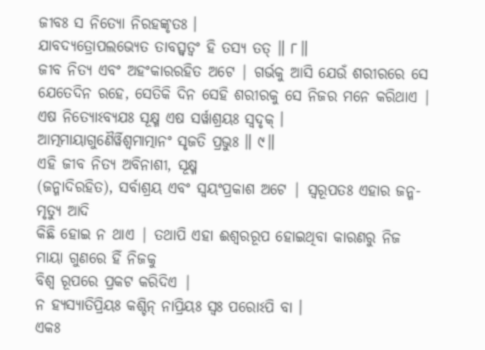ଜୀବଃ ସ ନିତ୍ୟୋ ନିରହଙ୍କୃତଃ ।
ଯାବଦ୍ୟତ୍ରୋପଲଭ୍ୟେତ ତାବତ୍ସ୍ୱତ୍ୱଂ ହି ତସ୍ୟ ତତ୍ ॥ ୮॥
ଜୀବ ନିତ୍ୟ ଏବଂ ଅହଂକାରରହିତ ଅଟେ | ଗର୍ଭକୁ ଆସି ଯେଉଁ ଶରୀରରେ ସେ
ଯେତେଦିନ ରହେ, ସେତିକି ଦିନ ସେହି ଶରୀରକୁ ସେ ନିଜର ମନେ କରିଥାଏ |
ଏଷ ନିତ୍ୟୋଽବ୍ୟଯଃ ସୂକ୍ଷ୍ମ ଏଷ ସର୍ୱାଶ୍ରୟଃ ସ୍ୱଦୃକ୍ ।
ଆତ୍ମମାୟାଗୁଣୈର୍ୱିଶ୍ୱମାତ୍ମାନଂ ସୃଜତି ପ୍ରଭୁଃ ॥ ୯॥
ଏହି ଜୀବ ନିତ୍ୟ ଅବିନାଶୀ, ସୂକ୍ଷ୍ମ
(ଜନ୍ମାଦିରହିତ), ସର୍ବାଶ୍ରୟ ଏବଂ ସ୍ବୟଂପ୍ରକାଶ ଅଟେ | ସ୍ବରୂପତଃ ଏହାର ଜନ୍ମ-ମୃତ୍ୟୁ ଆଦି
କିଛି ହୋଇ ନ ଥାଏ | ତଥାପି ଏହା ଈଶ୍ବରରୂପ ହୋଇଥିବା କାରଣରୁ ନିଜ ମାୟା ଗୁଣରେ ହିଁ ନିଜକୁ
ବିଶ୍ବ ରୂପରେ ପ୍ରକଟ କରିଦିଏ |
ନ ହ୍ୟସ୍ୟାତିପ୍ରିୟଃ କଶ୍ଚିନ୍ ନାପ୍ରିୟଃ ସ୍ୱଃ ପରୋଽପି ବା ।
ଏକଃ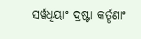ସର୍ୱଧିୟାଂ ଦ୍ରଷ୍ଟା କର୍ତୄଣାଂ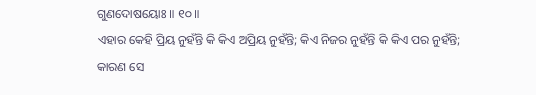ଗୁଣଦୋଷୟୋଃ ॥ ୧୦॥
ଏହାର କେହି ପ୍ରିୟ ନୁହଁନ୍ତି କି କିଏ ଅପ୍ରିୟ ନୁହଁନ୍ତି; କିଏ ନିଜର ନୁହଁନ୍ତି କି କିଏ ପର ନୁହଁନ୍ତି; କାରଣ ସେ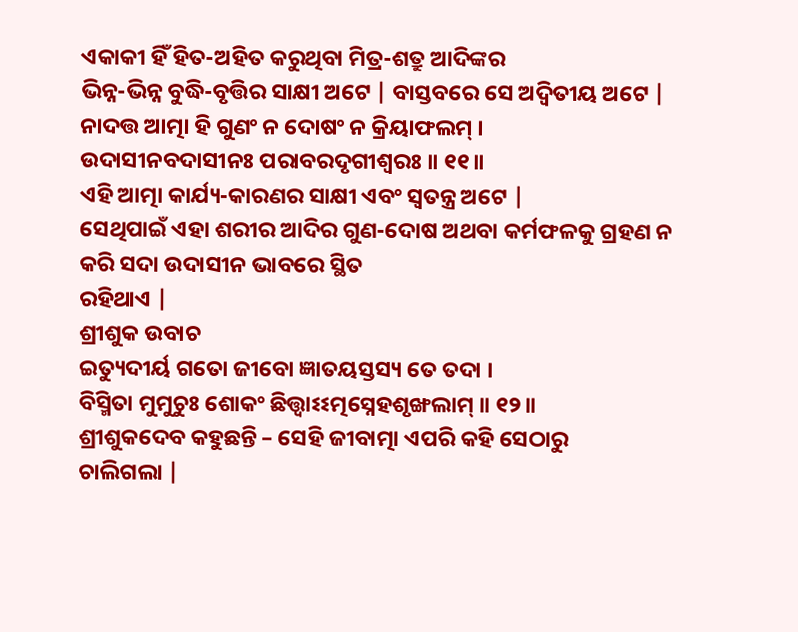ଏକାକୀ ହିଁ ହିତ-ଅହିତ କରୁଥିବା ମିତ୍ର-ଶତ୍ରୁ ଆଦିଙ୍କର
ଭିନ୍ନ-ଭିନ୍ନ ବୁଦ୍ଧି-ବୃତ୍ତିର ସାକ୍ଷୀ ଅଟେ | ବାସ୍ତବରେ ସେ ଅଦ୍ବିତୀୟ ଅଟେ |
ନାଦତ୍ତ ଆତ୍ମା ହି ଗୁଣଂ ନ ଦୋଷଂ ନ କ୍ରିୟାଫଲମ୍ ।
ଉଦାସୀନବଦାସୀନଃ ପରାବରଦୃଗୀଶ୍ୱରଃ ॥ ୧୧॥
ଏହି ଆତ୍ମା କାର୍ଯ୍ୟ-କାରଣର ସାକ୍ଷୀ ଏବଂ ସ୍ବତନ୍ତ୍ର ଅଟେ |
ସେଥିପାଇଁ ଏହା ଶରୀର ଆଦିର ଗୁଣ-ଦୋଷ ଅଥବା କର୍ମଫଳକୁ ଗ୍ରହଣ ନ କରି ସଦା ଉଦାସୀନ ଭାବରେ ସ୍ଥିତ
ରହିଥାଏ |
ଶ୍ରୀଶୁକ ଉବାଚ
ଇତ୍ୟୁଦୀର୍ୟ ଗତୋ ଜୀବୋ ଜ୍ଞାତୟସ୍ତସ୍ୟ ତେ ତଦା ।
ବିସ୍ମିତା ମୁମୁଚୁଃ ଶୋକଂ ଛିତ୍ତ୍ୱାଽଽତ୍ମସ୍ନେହଶୃଙ୍ଖଲାମ୍ ॥ ୧୨॥
ଶ୍ରୀଶୁକଦେବ କହୁଛନ୍ତି – ସେହି ଜୀବାତ୍ମା ଏପରି କହି ସେଠାରୁ
ଚାଲିଗଲା |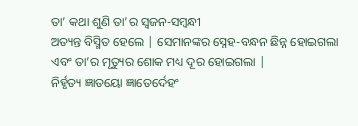ତା’ କଥା ଶୁଣି ତା’ର ସ୍ବଜନ-ସମ୍ବନ୍ଧୀ
ଅତ୍ୟନ୍ତ ବିସ୍ମିତ ହେଲେ | ସେମାନଙ୍କର ସ୍ନେହ-ବନ୍ଧନ ଛିନ୍ନ ହୋଇଗଲା ଏବଂ ତା’ର ମୃତ୍ୟୁର ଶୋକ ମଧ୍ୟ ଦୂର ହୋଇଗଲା |
ନିର୍ହୃତ୍ୟ ଜ୍ଞାତୟୋ ଜ୍ଞାତେର୍ଦେହଂ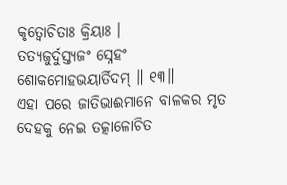କୃତ୍ୱୋଚିତାଃ କ୍ରିୟାଃ ।
ତତ୍ୟଜୁର୍ଦୁସ୍ତ୍ୟଜଂ ସ୍ନେହଂ ଶୋକମୋହଭୟାର୍ତିଦମ୍ ॥ ୧୩॥
ଏହା ପରେ ଜାତିଭାଈମାନେ ବାଳକର ମୃତ ଦେହକୁ ନେଇ ତତ୍କାଳୋଚିତ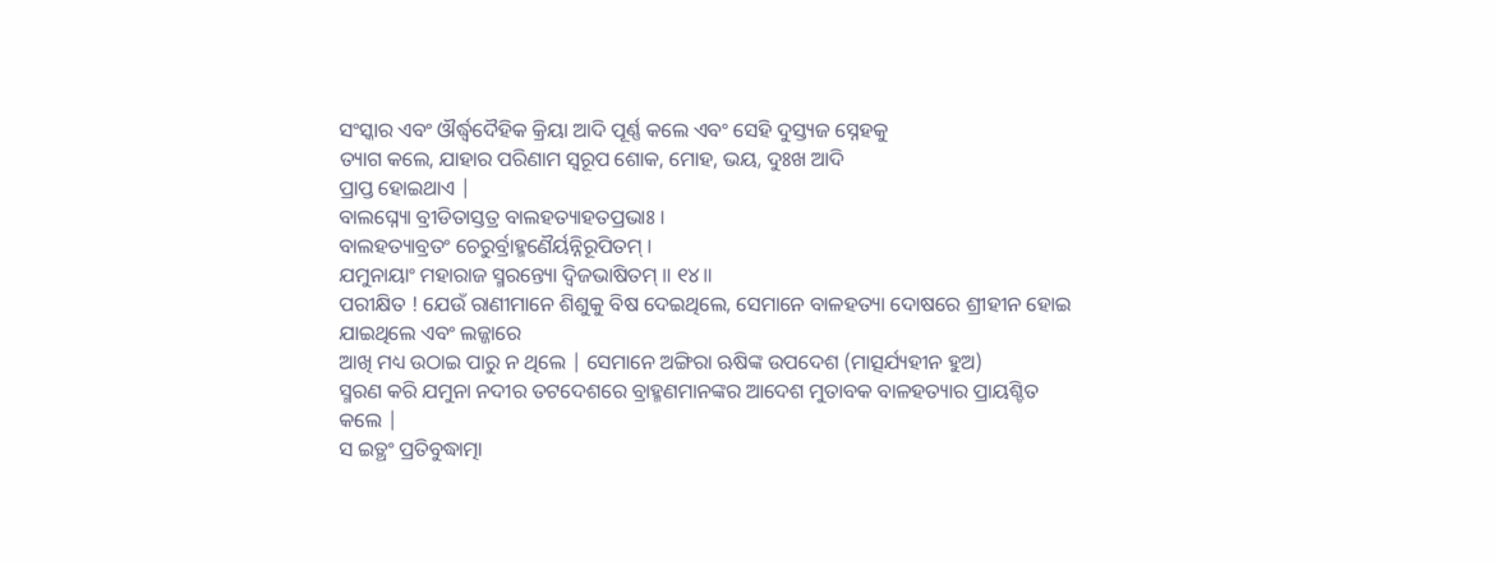ସଂସ୍କାର ଏବଂ ଔର୍ଦ୍ଧ୍ୱଦୈହିକ କ୍ରିୟା ଆଦି ପୂର୍ଣ୍ଣ କଲେ ଏବଂ ସେହି ଦୁସ୍ତ୍ୟଜ ସ୍ନେହକୁ
ତ୍ୟାଗ କଲେ, ଯାହାର ପରିଣାମ ସ୍ବରୂପ ଶୋକ, ମୋହ, ଭୟ, ଦୁଃଖ ଆଦି
ପ୍ରାପ୍ତ ହୋଇଥାଏ |
ବାଲଘ୍ନ୍ୟୋ ବ୍ରୀଡିତାସ୍ତତ୍ର ବାଲହତ୍ୟାହତପ୍ରଭାଃ ।
ବାଲହତ୍ୟାବ୍ରତଂ ଚେରୁର୍ବ୍ରାହ୍ମଣୈର୍ୟନ୍ନିରୂପିତମ୍ ।
ଯମୁନାୟାଂ ମହାରାଜ ସ୍ମରନ୍ତ୍ୟୋ ଦ୍ୱିଜଭାଷିତମ୍ ॥ ୧୪॥
ପରୀକ୍ଷିତ ! ଯେଉଁ ରାଣୀମାନେ ଶିଶୁକୁ ବିଷ ଦେଇଥିଲେ, ସେମାନେ ବାଳହତ୍ୟା ଦୋଷରେ ଶ୍ରୀହୀନ ହୋଇ ଯାଇଥିଲେ ଏବଂ ଲଜ୍ଜାରେ
ଆଖି ମଧ୍ୟ ଉଠାଇ ପାରୁ ନ ଥିଲେ | ସେମାନେ ଅଙ୍ଗିରା ଋଷିଙ୍କ ଉପଦେଶ (ମାତ୍ସର୍ଯ୍ୟହୀନ ହୁଅ)
ସ୍ମରଣ କରି ଯମୁନା ନଦୀର ତଟଦେଶରେ ବ୍ରାହ୍ମଣମାନଙ୍କର ଆଦେଶ ମୁତାବକ ବାଳହତ୍ୟାର ପ୍ରାୟଶ୍ଚିତ
କଲେ |
ସ ଇତ୍ଥଂ ପ୍ରତିବୁଦ୍ଧାତ୍ମା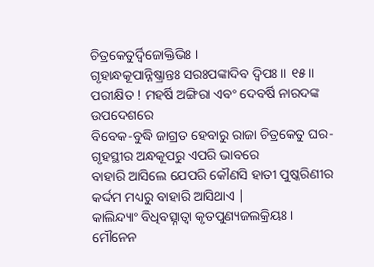ଚିତ୍ରକେତୁର୍ଦ୍ୱିଜୋକ୍ତିଭିଃ ।
ଗୃହାନ୍ଧକୂପାନ୍ନିଷ୍କ୍ରାନ୍ତଃ ସରଃପଙ୍କାଦିବ ଦ୍ୱିପଃ ॥ ୧୫॥
ପରୀକ୍ଷିତ ! ମହର୍ଷି ଅଙ୍ଗିରା ଏବଂ ଦେବର୍ଷି ନାରଦଙ୍କ ଉପଦେଶରେ
ବିବେକ-ବୁଦ୍ଧି ଜାଗ୍ରତ ହେବାରୁ ରାଜା ଚିତ୍ରକେତୁ ଘର-ଗୃହସ୍ଥୀର ଅନ୍ଧକୂପରୁ ଏପରି ଭାବରେ
ବାହାରି ଆସିଲେ ଯେପରି କୌଣସି ହାତୀ ପୁଷ୍କରିଣୀର କର୍ଦ୍ଦମ ମଧ୍ୟରୁ ବାହାରି ଆସିଥାଏ |
କାଲିନ୍ଦ୍ୟାଂ ବିଧିବତ୍ସ୍ନାତ୍ୱା କୃତପୁଣ୍ୟଜଲକ୍ରିୟଃ ।
ମୌନେନ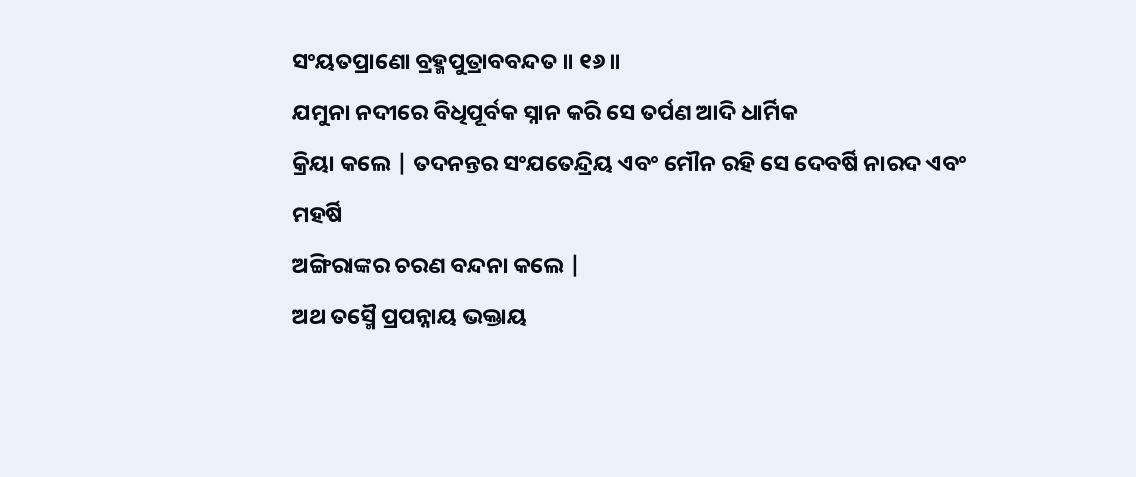ସଂୟତପ୍ରାଣୋ ବ୍ରହ୍ମପୁତ୍ରାବବନ୍ଦତ ॥ ୧୬॥
ଯମୁନା ନଦୀରେ ବିଧିପୂର୍ବକ ସ୍ନାନ କରି ସେ ତର୍ପଣ ଆଦି ଧାର୍ମିକ
କ୍ରିୟା କଲେ | ତଦନନ୍ତର ସଂଯତେନ୍ଦ୍ରିୟ ଏବଂ ମୌନ ରହି ସେ ଦେବର୍ଷି ନାରଦ ଏବଂ ମହର୍ଷି
ଅଙ୍ଗିରାଙ୍କର ଚରଣ ବନ୍ଦନା କଲେ |
ଅଥ ତସ୍ମୈ ପ୍ରପନ୍ନାୟ ଭକ୍ତାୟ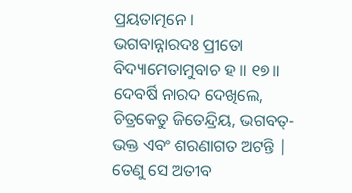ପ୍ରୟତାତ୍ମନେ ।
ଭଗବାନ୍ନାରଦଃ ପ୍ରୀତୋ ବିଦ୍ୟାମେତାମୁବାଚ ହ ॥ ୧୭॥
ଦେବର୍ଷି ନାରଦ ଦେଖିଲେ, ଚିତ୍ରକେତୁ ଜିତେନ୍ଦ୍ରିୟ, ଭଗବତ୍-ଭକ୍ତ ଏବଂ ଶରଣାଗତ ଅଟନ୍ତି | ତେଣୁ ସେ ଅତୀବ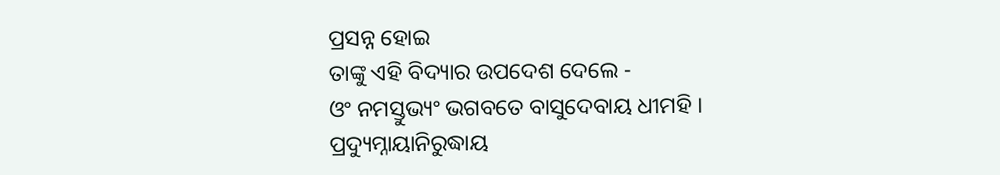ପ୍ରସନ୍ନ ହୋଇ
ତାଙ୍କୁ ଏହି ବିଦ୍ୟାର ଉପଦେଶ ଦେଲେ -
ଓଂ ନମସ୍ତୁଭ୍ୟଂ ଭଗବତେ ବାସୁଦେବାୟ ଧୀମହି ।
ପ୍ରଦ୍ୟୁମ୍ନାୟାନିରୁଦ୍ଧାୟ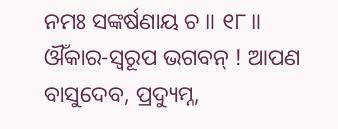ନମଃ ସଙ୍କର୍ଷଣାୟ ଚ ॥ ୧୮॥
ଔଁକାର-ସ୍ବରୂପ ଭଗବନ୍ ! ଆପଣ ବାସୁଦେବ, ପ୍ରଦ୍ୟୁମ୍ନ,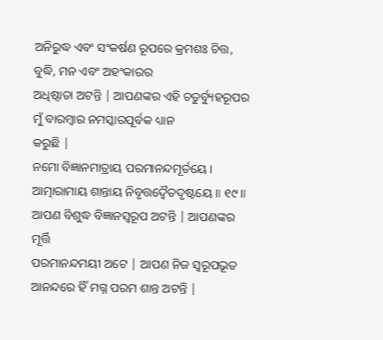ଅନିରୁଦ୍ଧ ଏବଂ ସଂକର୍ଷଣ ରୂପରେ କ୍ରମଶଃ ଚିତ୍ତ, ବୁଦ୍ଧି, ମନ ଏବଂ ଅହଂକାରର
ଅଧିଷ୍ଠାତା ଅଟନ୍ତି | ଆପଣଙ୍କର ଏହି ଚତୁର୍ବ୍ୟୁହରୂପର ମୁଁ ବାରମ୍ବାର ନମସ୍କାରପୂର୍ବକ ଧ୍ୟାନ
କରୁଛି |
ନମୋ ବିଜ୍ଞାନମାତ୍ରାୟ ପରମାନନ୍ଦମୂର୍ତୟେ ।
ଆତ୍ମାରାମାୟ ଶାନ୍ତାୟ ନିବୃତ୍ତଦ୍ୱୈତଦୃଷ୍ଟୟେ ॥ ୧୯॥
ଆପଣ ବିଶୁଦ୍ଧ ବିଜ୍ଞାନସ୍ବରୂପ ଅଟନ୍ତି | ଆପଣଙ୍କର ମୂର୍ତ୍ତି
ପରମାନନ୍ଦମୟୀ ଅଟେ | ଆପଣ ନିଜ ସ୍ବରୂପଭୂତ ଆନନ୍ଦରେ ହିଁ ମଗ୍ନ ପରମ ଶାନ୍ତ ଅଟନ୍ତି |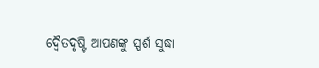ଦ୍ବୈତଦୃଷ୍ଟି ଆପଣଙ୍କୁ ସ୍ପର୍ଶ ସୁଦ୍ଧା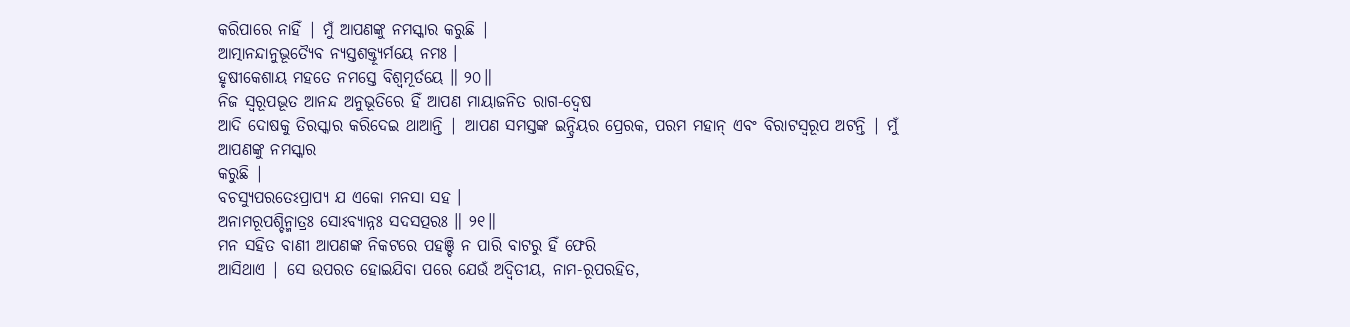କରିପାରେ ନାହିଁ | ମୁଁ ଆପଣଙ୍କୁ ନମସ୍କାର କରୁଛି |
ଆତ୍ମାନନ୍ଦାନୁଭୂତ୍ୟୈବ ନ୍ୟସ୍ତଶକ୍ତ୍ୟୂର୍ମୟେ ନମଃ ।
ହୃଷୀକେଶାୟ ମହତେ ନମସ୍ତେ ବିଶ୍ୱମୂର୍ତୟେ ॥ ୨୦॥
ନିଜ ସ୍ବରୂପଭୂତ ଆନନ୍ଦ ଅନୁଭୂତିରେ ହିଁ ଆପଣ ମାୟାଜନିତ ରାଗ-ଦ୍ବେଷ
ଆଦି ଦୋଷକୁ ତିରସ୍କାର କରିଦେଇ ଥାଆନ୍ତି | ଆପଣ ସମସ୍ତଙ୍କ ଇନ୍ଦ୍ରିୟର ପ୍ରେରକ, ପରମ ମହାନ୍ ଏବଂ ବିରାଟସ୍ବରୂପ ଅଟନ୍ତି | ମୁଁ ଆପଣଙ୍କୁ ନମସ୍କାର
କରୁଛି |
ବଚସ୍ୟୁପରତେଽପ୍ରାପ୍ୟ ଯ ଏକୋ ମନସା ସହ ।
ଅନାମରୂପଶ୍ଚିନ୍ମାତ୍ରଃ ସୋଽବ୍ୟାନ୍ନଃ ସଦସତ୍ପରଃ ॥ ୨୧॥
ମନ ସହିତ ବାଣୀ ଆପଣଙ୍କ ନିକଟରେ ପହଞ୍ଚି ନ ପାରି ବାଟରୁ ହିଁ ଫେରି
ଆସିଥାଏ | ସେ ଉପରତ ହୋଇଯିବା ପରେ ଯେଉଁ ଅଦ୍ବିତୀୟ, ନାମ-ରୂପରହିତ,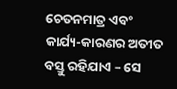ଚେତନମାତ୍ର ଏବଂ କାର୍ଯ୍ୟ-କାରଣର ଅତୀତ ବସ୍ତୁ ରହିଯାଏ – ସେ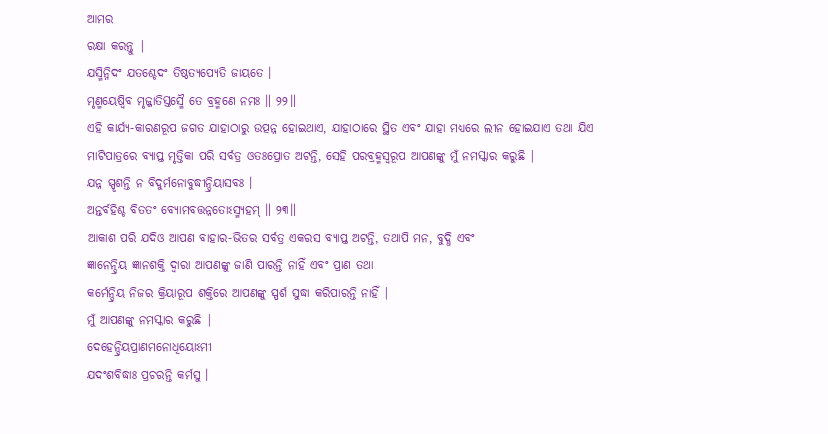ଆମର
ରକ୍ଷା କରନ୍ତୁ |
ଯସ୍ମିନ୍ନିଦଂ ଯତଶ୍ଚେଦଂ ତିଷ୍ଠତ୍ୟପ୍ୟେତି ଜାୟତେ ।
ମୃଣ୍ମୟେଷ୍ୱିବ ମୃଜ୍ଜାତିସ୍ତସ୍ମୈ ତେ ବ୍ରହ୍ମଣେ ନମଃ ॥ ୨୨॥
ଏହି କାର୍ଯ୍ୟ-କାରଣରୂପ ଜଗତ ଯାହାଠାରୁ ଉତ୍ପନ୍ନ ହୋଇଥାଏ, ଯାହାଠାରେ ସ୍ଥିତ ଏବଂ ଯାହା ମଧ୍ୟରେ ଲୀନ ହୋଇଯାଏ ତଥା ଯିଏ
ମାଟିପାତ୍ରରେ ବ୍ୟାପ୍ତ ମୃତ୍ତିକା ପରି ସର୍ବତ୍ର ଓତଃପ୍ରୋତ ଅଟନ୍ତି, ସେହି ପରବ୍ରହ୍ମସ୍ବରୂପ ଆପଣଙ୍କୁ ମୁଁ ନମସ୍କାର କରୁଛି |
ଯନ୍ନ ସ୍ପୃଶନ୍ତି ନ ବିଦୁର୍ମନୋବୁଦ୍ଧୀନ୍ଦ୍ରିୟାସବଃ ।
ଅନ୍ତର୍ବହିଶ୍ଚ ବିତତଂ ବ୍ୟୋମବତ୍ତନ୍ନତୋଽସ୍ମ୍ୟହମ୍ ॥ ୨୩॥
ଆକାଶ ପରି ଯଦିଓ ଆପଣ ବାହାର-ଭିତର ସର୍ବତ୍ର ଏକରସ ବ୍ୟାପ୍ତ ଅଟନ୍ତି, ତଥାପି ମନ, ବୁଦ୍ଧି ଏବଂ
ଜ୍ଞାନେନ୍ଦ୍ରିୟ ଜ୍ଞାନଶକ୍ତି ଦ୍ବାରା ଆପଣଙ୍କୁ ଜାଣି ପାରନ୍ତି ନାହିଁ ଏବଂ ପ୍ରାଣ ତଥା
କର୍ମେନ୍ଦ୍ରିୟ ନିଜର କ୍ରିୟାରୂପ ଶକ୍ତିରେ ଆପଣଙ୍କୁ ସ୍ପର୍ଶ ସୁଦ୍ଧା କରିପାରନ୍ତି ନାହିଁ |
ମୁଁ ଆପଣଙ୍କୁ ନମସ୍କାର କରୁଛି |
ଦେହେନ୍ଦ୍ରିୟପ୍ରାଣମନୋଧିୟୋଽମୀ
ଯଦଂଶବିଦ୍ଧାଃ ପ୍ରଚରନ୍ତି କର୍ମସୁ ।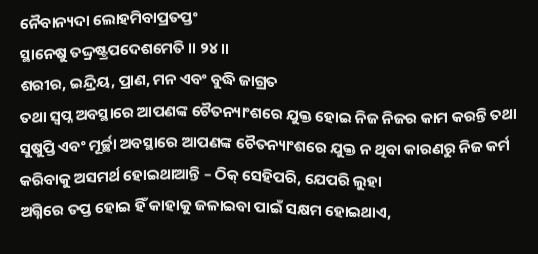ନୈବାନ୍ୟଦା ଲୋହମିବାପ୍ରତପ୍ତଂ
ସ୍ଥାନେଷୁ ତଦ୍ଦ୍ରଷ୍ଟ୍ରପଦେଶମେତି ॥ ୨୪॥
ଶରୀର, ଇନ୍ଦ୍ରିୟ, ପ୍ରାଣ, ମନ ଏବଂ ବୁଦ୍ଧି ଜାଗ୍ରତ
ତଥା ସ୍ବପ୍ନ ଅବସ୍ଥାରେ ଆପଣଙ୍କ ଚୈତନ୍ୟାଂଶରେ ଯୁକ୍ତ ହୋଇ ନିଜ ନିଜର କାମ କରନ୍ତି ତଥା
ସୁଷୁପ୍ତି ଏବଂ ମୂର୍ଚ୍ଛା ଅବସ୍ଥାରେ ଆପଣଙ୍କ ଚୈତନ୍ୟାଂଶରେ ଯୁକ୍ତ ନ ଥିବା କାରଣରୁ ନିଜ କର୍ମ
କରିବାକୁ ଅସମର୍ଥ ହୋଇଥାଆନ୍ତି – ଠିକ୍ ସେହିପରି, ଯେପରି ଲୁହା
ଅଗ୍ନିରେ ତପ୍ତ ହୋଇ ହିଁ କାହାକୁ ଜଳାଇବା ପାଇଁ ସକ୍ଷମ ହୋଇଥାଏ,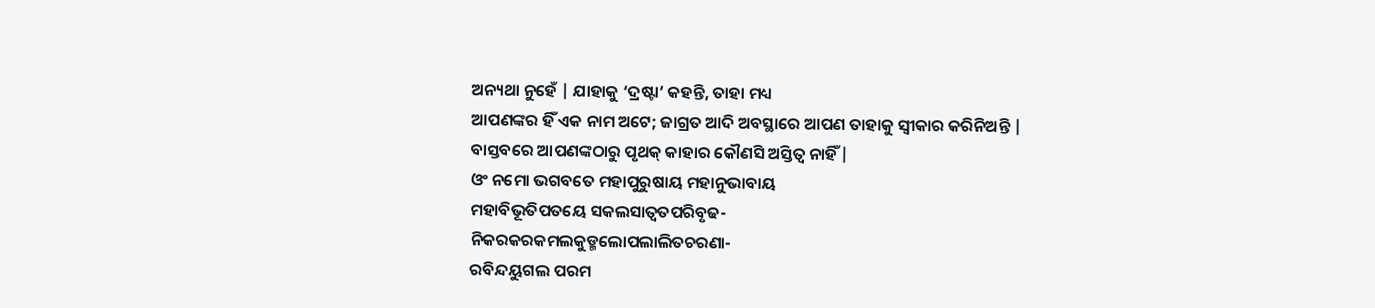ଅନ୍ୟଥା ନୁହେଁ | ଯାହାକୁ ‘ଦ୍ରଷ୍ଟା’ କହନ୍ତି, ତାହା ମଧ୍ୟ
ଆପଣଙ୍କର ହିଁ ଏକ ନାମ ଅଟେ; ଜାଗ୍ରତ ଆଦି ଅବସ୍ଥାରେ ଆପଣ ତାହାକୁ ସ୍ବୀକାର କରିନିଅନ୍ତି |
ବାସ୍ତବରେ ଆପଣଙ୍କଠାରୁ ପୃଥକ୍ କାହାର କୌଣସି ଅସ୍ତିତ୍ବ ନାହିଁ |
ଓଂ ନମୋ ଭଗବତେ ମହାପୁରୁଷାୟ ମହାନୁଭାବାୟ
ମହାବିଭୂତିପତୟେ ସକଲସାତ୍ୱତପରିବୃଢ-
ନିକରକରକମଲକୁଡ୍ମଲୋପଲାଲିତଚରଣା-
ରବିନ୍ଦୟୁଗଲ ପରମ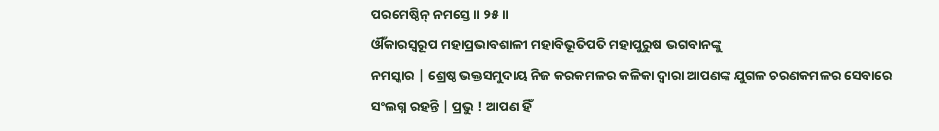ପରମେଷ୍ଠିନ୍ ନମସ୍ତେ ॥ ୨୫॥
ଔଁକାରସ୍ବରୂପ ମହାପ୍ରଭାବଶାଳୀ ମହାବିଭୂତିପତି ମହାପୁରୁଷ ଭଗବାନଙ୍କୁ
ନମସ୍କାର | ଶ୍ରେଷ୍ଠ ଭକ୍ତସମୁଦାୟ ନିଜ କରକମଳର କଳିକା ଦ୍ବାରା ଆପଣଙ୍କ ଯୁଗଳ ଚରଣକମଳର ସେବାରେ
ସଂଲଗ୍ନ ରହନ୍ତି | ପ୍ରଭୁ ! ଆପଣ ହିଁ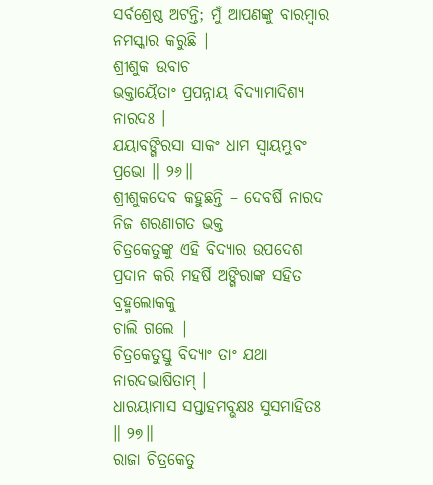ସର୍ବଶ୍ରେଷ୍ଠ ଅଟନ୍ତି; ମୁଁ ଆପଣଙ୍କୁ ବାରମ୍ବାର ନମସ୍କାର କରୁଛି |
ଶ୍ରୀଶୁକ ଉବାଚ
ଭକ୍ତାୟୈତାଂ ପ୍ରପନ୍ନାୟ ବିଦ୍ୟାମାଦିଶ୍ୟ ନାରଦଃ ।
ଯୟାବଙ୍ଗିରସା ସାକଂ ଧାମ ସ୍ୱାୟମ୍ଭୁବଂ ପ୍ରଭୋ ॥ ୨୬॥
ଶ୍ରୀଶୁକଦେବ କହୁଛନ୍ତି – ଦେବର୍ଷି ନାରଦ ନିଜ ଶରଣାଗତ ଭକ୍ତ
ଚିତ୍ରକେତୁଙ୍କୁ ଏହି ବିଦ୍ୟାର ଉପଦେଶ ପ୍ରଦାନ କରି ମହର୍ଷି ଅଙ୍ଗିରାଙ୍କ ସହିତ ବ୍ରହ୍ମଲୋକକୁ
ଚାଲି ଗଲେ |
ଚିତ୍ରକେତୁସ୍ତୁ ବିଦ୍ୟାଂ ତାଂ ଯଥା ନାରଦଭାଷିତାମ୍ ।
ଧାରୟାମାସ ସପ୍ତାହମବ୍ଭକ୍ଷଃ ସୁସମାହିତଃ ॥ ୨୭॥
ରାଜା ଚିତ୍ରକେତୁ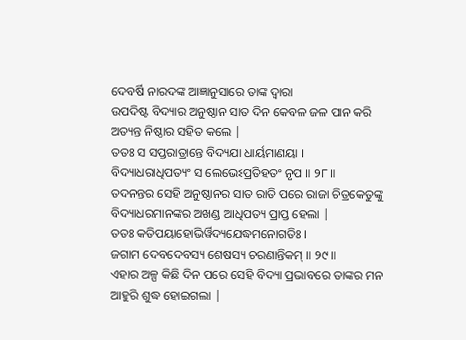ଦେବର୍ଷି ନାରଦଙ୍କ ଆଜ୍ଞାନୁସାରେ ତାଙ୍କ ଦ୍ବାରା
ଉପଦିଷ୍ଟ ବିଦ୍ୟାର ଅନୁଷ୍ଠାନ ସାତ ଦିନ କେବଳ ଜଳ ପାନ କରି ଅତ୍ୟନ୍ତ ନିଷ୍ଠାର ସହିତ କଲେ |
ତତଃ ସ ସପ୍ତରାତ୍ରାନ୍ତେ ବିଦ୍ୟଯା ଧାର୍ୟମାଣୟା ।
ବିଦ୍ୟାଧରାଧିପତ୍ୟଂ ସ ଲେଭେଽପ୍ରତିହତଂ ନୃପ ॥ ୨୮॥
ତଦନନ୍ତର ସେହି ଅନୁଷ୍ଠାନର ସାତ ରାତି ପରେ ରାଜା ଚିତ୍ରକେତୁଙ୍କୁ
ବିଦ୍ୟାଧରମାନଙ୍କର ଅଖଣ୍ଡ ଆଧିପତ୍ୟ ପ୍ରାପ୍ତ ହେଲା |
ତତଃ କତିପୟାହୋଭିର୍ୱିଦ୍ୟଯେଦ୍ଧମନୋଗତିଃ ।
ଜଗାମ ଦେବଦେବସ୍ୟ ଶେଷସ୍ୟ ଚରଣାନ୍ତିକମ୍ ॥ ୨୯॥
ଏହାର ଅଳ୍ପ କିଛି ଦିନ ପରେ ସେହି ବିଦ୍ୟା ପ୍ରଭାବରେ ତାଙ୍କର ମନ
ଆହୁରି ଶୁଦ୍ଧ ହୋଇଗଲା |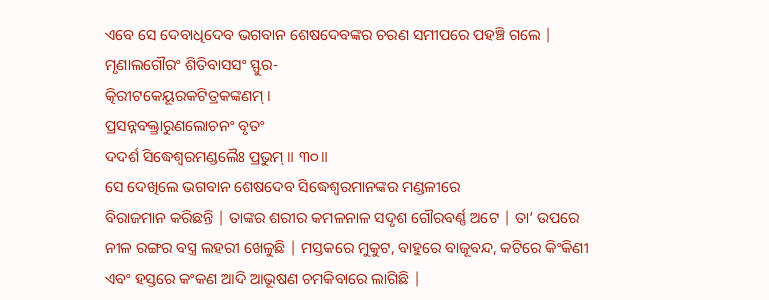ଏବେ ସେ ଦେବାଧିଦେବ ଭଗବାନ ଶେଷଦେବଙ୍କର ଚରଣ ସମୀପରେ ପହଞ୍ଚି ଗଲେ |
ମୃଣାଲଗୌରଂ ଶିତିବାସସଂ ସ୍ଫୁର-
ତ୍କିରୀଟକେୟୂରକଟିତ୍ରକଙ୍କଣମ୍ ।
ପ୍ରସନ୍ନବକ୍ତ୍ରାରୁଣଲୋଚନଂ ବୃତଂ
ଦଦର୍ଶ ସିଦ୍ଧେଶ୍ୱରମଣ୍ଡଲୈଃ ପ୍ରଭୁମ୍ ॥ ୩୦॥
ସେ ଦେଖିଲେ ଭଗବାନ ଶେଷଦେବ ସିଦ୍ଧେଶ୍ବରମାନଙ୍କର ମଣ୍ଡଳୀରେ
ବିରାଜମାନ କରିଛନ୍ତି | ତାଙ୍କର ଶରୀର କମଳନାଳ ସଦୃଶ ଗୌରବର୍ଣ୍ଣ ଅଟେ | ତା’ ଉପରେ ନୀଳ ରଙ୍ଗର ବସ୍ତ୍ର ଲହରୀ ଖେଳୁଛି | ମସ୍ତକରେ ମୁକୁଟ, ବାହୁରେ ବାଜୂବନ୍ଦ, କଟିରେ କିଂକିଣୀ
ଏବଂ ହସ୍ତରେ କଂକଣ ଆଦି ଆଭୂଷଣ ଚମକିବାରେ ଲାଗିଛି |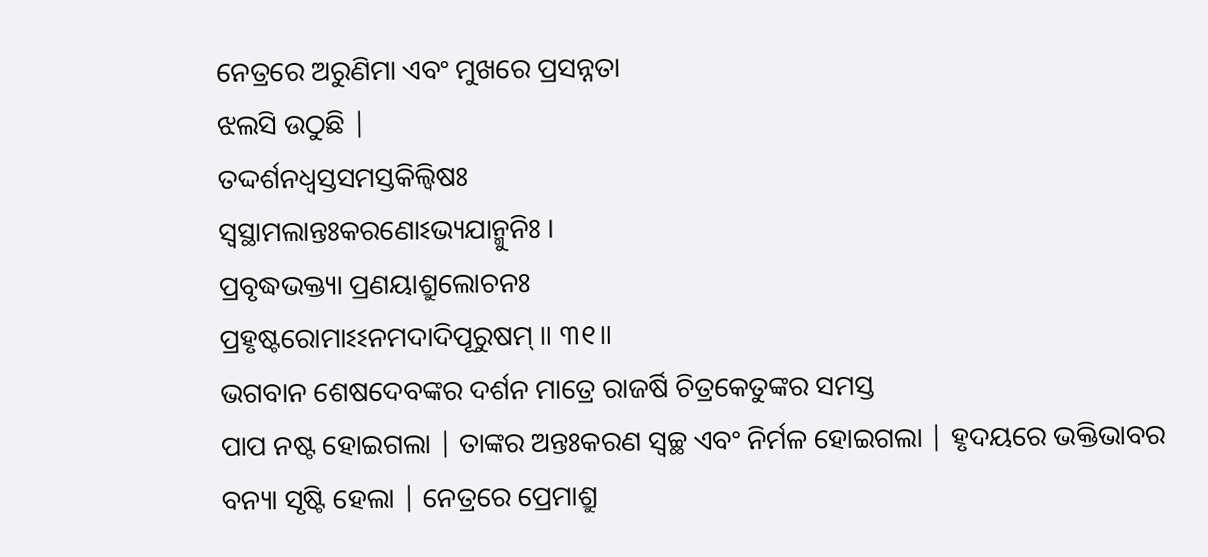ନେତ୍ରରେ ଅରୁଣିମା ଏବଂ ମୁଖରେ ପ୍ରସନ୍ନତା
ଝଲସି ଉଠୁଛି |
ତଦ୍ଦର୍ଶନଧ୍ୱସ୍ତସମସ୍ତକିଲ୍ବିଷଃ
ସ୍ୱସ୍ଥାମଲାନ୍ତଃକରଣୋଽଭ୍ୟଯାନ୍ମୁନିଃ ।
ପ୍ରବୃଦ୍ଧଭକ୍ତ୍ୟା ପ୍ରଣୟାଶ୍ରୁଲୋଚନଃ
ପ୍ରହୃଷ୍ଟରୋମାଽଽନମଦାଦିପୂରୁଷମ୍ ॥ ୩୧॥
ଭଗବାନ ଶେଷଦେବଙ୍କର ଦର୍ଶନ ମାତ୍ରେ ରାଜର୍ଷି ଚିତ୍ରକେତୁଙ୍କର ସମସ୍ତ
ପାପ ନଷ୍ଟ ହୋଇଗଲା | ତାଙ୍କର ଅନ୍ତଃକରଣ ସ୍ବଚ୍ଛ ଏବଂ ନିର୍ମଳ ହୋଇଗଲା | ହୃଦୟରେ ଭକ୍ତିଭାବର
ବନ୍ୟା ସୃଷ୍ଟି ହେଲା | ନେତ୍ରରେ ପ୍ରେମାଶ୍ରୁ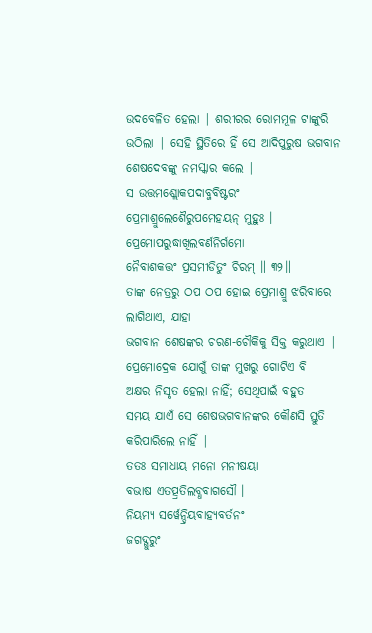ଉଦବେଳିତ ହେଲା | ଶରୀରର ରୋମମୂଳ ଟାଙ୍କୁରି
ଉଠିଲା | ସେହି ସ୍ଥିତିରେ ହିଁ ସେ ଆଦିପୁରୁଷ ଭଗବାନ ଶେଷଦେବଙ୍କୁ ନମସ୍କାର କଲେ |
ସ ଉତ୍ତମଶ୍ଲୋକପଦାବ୍ଜବିଷ୍ଟରଂ
ପ୍ରେମାଶ୍ରୁଲେଶୈରୁପମେହୟନ୍ ମୁହୁଃ ।
ପ୍ରେମୋପରୁଦ୍ଧାଖିଲବର୍ଣନିର୍ଗମୋ
ନୈବାଶକତ୍ତଂ ପ୍ରସମୀଡିତୁଂ ଚିରମ୍ ॥ ୩୨॥
ତାଙ୍କ ନେତ୍ରରୁ ଠପ ଠପ ହୋଇ ପ୍ରେମାଶ୍ରୁ ଝରିବାରେ ଲାଗିଥାଏ, ଯାହା
ଭଗବାନ ଶେଷଙ୍କର ଚରଣ-ଚୌକିକୁ ସିକ୍ତ କରୁଥାଏ | ପ୍ରେମୋଦ୍ରେକ ଯୋଗୁଁ ତାଙ୍କ ମୁଖରୁ ଗୋଟିଏ ବି
ଅକ୍ଷର ନିସୃତ ହେଲା ନାହିଁ; ସେଥିପାଇଁ ବହୁତ
ସମୟ ଯାଏଁ ସେ ଶେଷଭଗବାନଙ୍କର କୌଣସି ସ୍ତୁତି କରିପାରିଲେ ନାହିଁ |
ତତଃ ସମାଧାୟ ମନୋ ମନୀଷୟା
ବଭାଷ ଏତତ୍ପ୍ରତିଲବ୍ଧବାଗସୌ ।
ନିୟମ୍ୟ ସର୍ୱେନ୍ଦ୍ରିୟବାହ୍ୟବର୍ତନଂ
ଜଗଦ୍ଗୁରୁଂ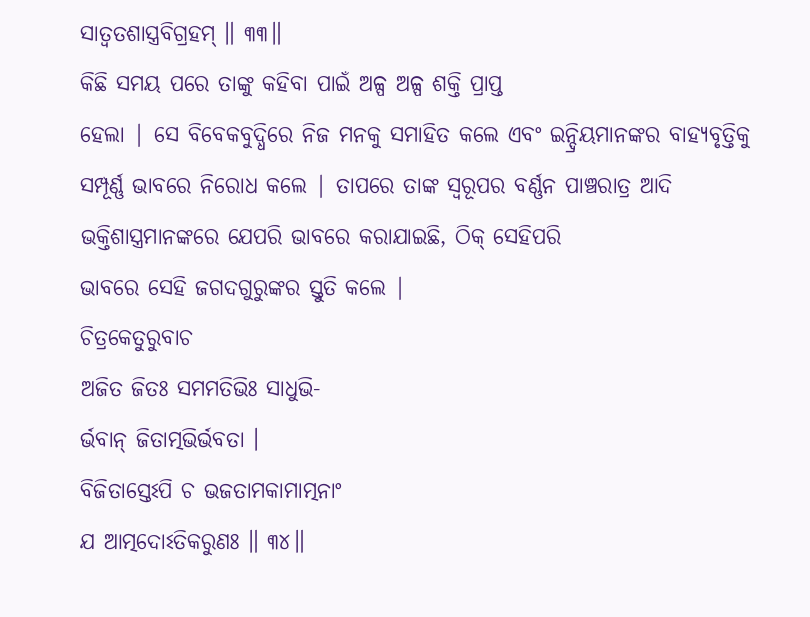ସାତ୍ୱତଶାସ୍ତ୍ରବିଗ୍ରହମ୍ ॥ ୩୩॥
କିଛି ସମୟ ପରେ ତାଙ୍କୁ କହିବା ପାଇଁ ଅଳ୍ପ ଅଳ୍ପ ଶକ୍ତି ପ୍ରାପ୍ତ
ହେଲା | ସେ ବିବେକବୁଦ୍ଧିରେ ନିଜ ମନକୁ ସମାହିତ କଲେ ଏବଂ ଇନ୍ଦ୍ରିୟମାନଙ୍କର ବାହ୍ୟବୃତ୍ତିକୁ
ସମ୍ପୂର୍ଣ୍ଣ ଭାବରେ ନିରୋଧ କଲେ | ତାପରେ ତାଙ୍କ ସ୍ବରୂପର ବର୍ଣ୍ଣନ ପାଞ୍ଚରାତ୍ର ଆଦି
ଭକ୍ତିଶାସ୍ତ୍ରମାନଙ୍କରେ ଯେପରି ଭାବରେ କରାଯାଇଛି, ଠିକ୍ ସେହିପରି
ଭାବରେ ସେହି ଜଗଦଗୁରୁଙ୍କର ସ୍ତୁତି କଲେ |
ଚିତ୍ରକେତୁରୁବାଚ
ଅଜିତ ଜିତଃ ସମମତିଭିଃ ସାଧୁଭି-
ର୍ଭବାନ୍ ଜିତାତ୍ମଭିର୍ଭବତା ।
ବିଜିତାସ୍ତେଽପି ଚ ଭଜତାମକାମାତ୍ମନାଂ
ଯ ଆତ୍ମଦୋଽତିକରୁଣଃ ॥ ୩୪॥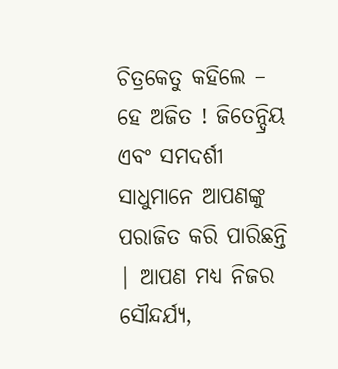ଚିତ୍ରକେତୁ କହିଲେ – ହେ ଅଜିତ ! ଜିତେନ୍ଦ୍ରିୟ ଏବଂ ସମଦର୍ଶୀ
ସାଧୁମାନେ ଆପଣଙ୍କୁ ପରାଜିତ କରି ପାରିଛନ୍ତି | ଆପଣ ମଧ୍ୟ ନିଜର ସୌନ୍ଦର୍ଯ୍ୟ,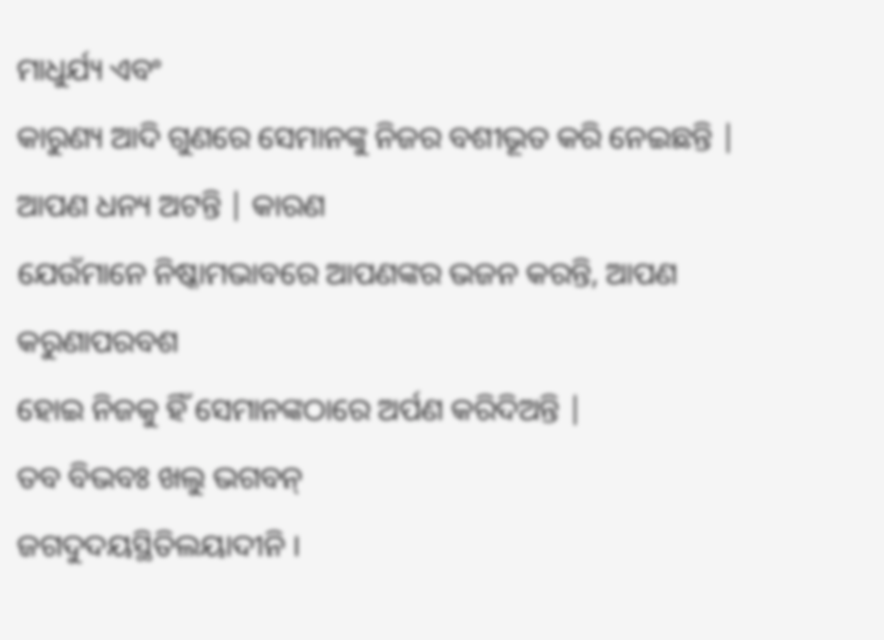ମାଧୁର୍ଯ୍ୟ ଏବଂ
କାରୁଣ୍ୟ ଆଦି ଗୁଣରେ ସେମାନଙ୍କୁ ନିଜର ବଶୀଭୂତ କରି ନେଇଛନ୍ତି | ଆପଣ ଧନ୍ୟ ଅଟନ୍ତି | କାରଣ
ଯେଉଁମାନେ ନିଷ୍କାମଭାବରେ ଆପଣଙ୍କର ଭଜନ କରନ୍ତି, ଆପଣ କରୁଣାପରବଶ
ହୋଇ ନିଜକୁ ହିଁ ସେମାନଙ୍କଠାରେ ଅର୍ପଣ କରିଦିଅନ୍ତି |
ତବ ବିଭବଃ ଖଲୁ ଭଗବନ୍
ଜଗଦୁଦୟସ୍ଥିତିଲୟାଦୀନି ।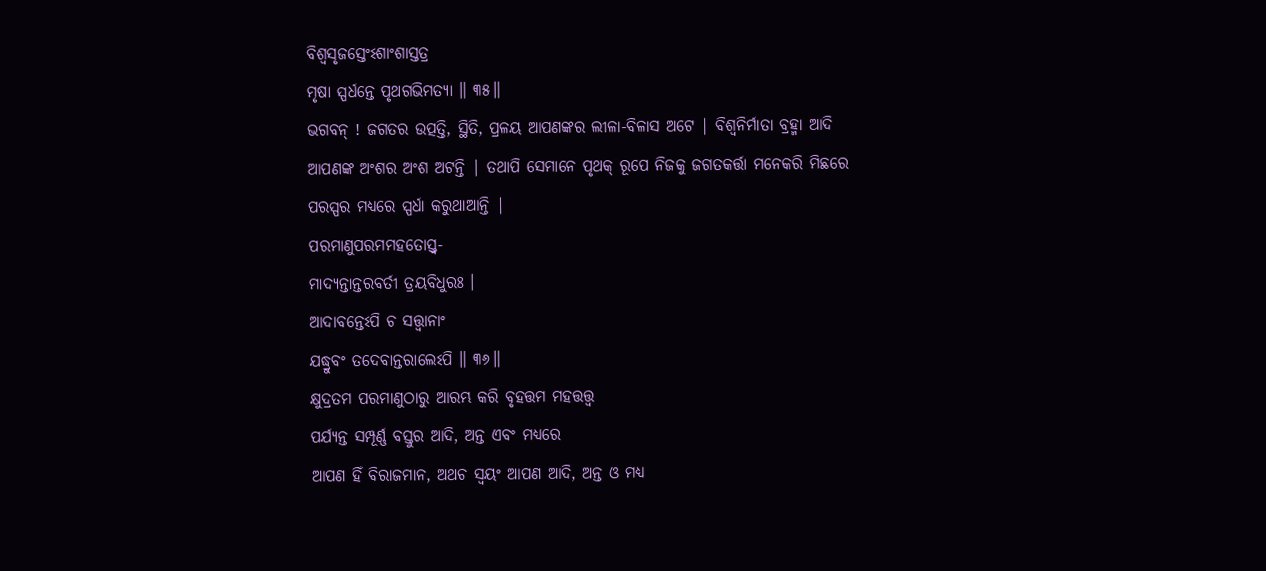ବିଶ୍ୱସୃଜସ୍ତେଂଽଶାଂଶାସ୍ତତ୍ର
ମୃଷା ସ୍ପର୍ଧନ୍ତେ ପୃଥଗଭିମତ୍ୟା ॥ ୩୫॥
ଭଗବନ୍ ! ଜଗତର ଉତ୍ପତ୍ତି, ସ୍ଥିତି, ପ୍ରଳୟ ଆପଣଙ୍କର ଲୀଳା-ବିଳାସ ଅଟେ | ବିଶ୍ବନିର୍ମାତା ବ୍ରହ୍ମା ଆଦି
ଆପଣଙ୍କ ଅଂଶର ଅଂଶ ଅଟନ୍ତି | ତଥାପି ସେମାନେ ପୃଥକ୍ ରୂପେ ନିଜକୁ ଜଗତକର୍ତ୍ତା ମନେକରି ମିଛରେ
ପରସ୍ପର ମଧ୍ୟରେ ସ୍ପର୍ଧା କରୁଥାଆନ୍ତି |
ପରମାଣୁପରମମହତୋସ୍ତ୍ୱ-
ମାଦ୍ୟନ୍ତାନ୍ତରବର୍ତୀ ତ୍ରୟବିଧୁରଃ ।
ଆଦାବନ୍ତେଽପି ଚ ସତ୍ତ୍ୱାନାଂ
ଯଦ୍ଧ୍ରୁବଂ ତଦେବାନ୍ତରାଲେଽପି ॥ ୩୬॥
କ୍ଷୁଦ୍ରତମ ପରମାଣୁଠାରୁ ଆରମ୍ଭ କରି ବୃହତ୍ତମ ମହତ୍ତତ୍ତ୍ବ
ପର୍ଯ୍ୟନ୍ତ ସମ୍ପୂର୍ଣ୍ଣ ବସ୍ତୁର ଆଦି, ଅନ୍ତ ଏବଂ ମଧ୍ୟରେ
ଆପଣ ହିଁ ବିରାଜମାନ, ଅଥଚ ସ୍ବୟଂ ଆପଣ ଆଦି, ଅନ୍ତ ଓ ମଧ୍ୟ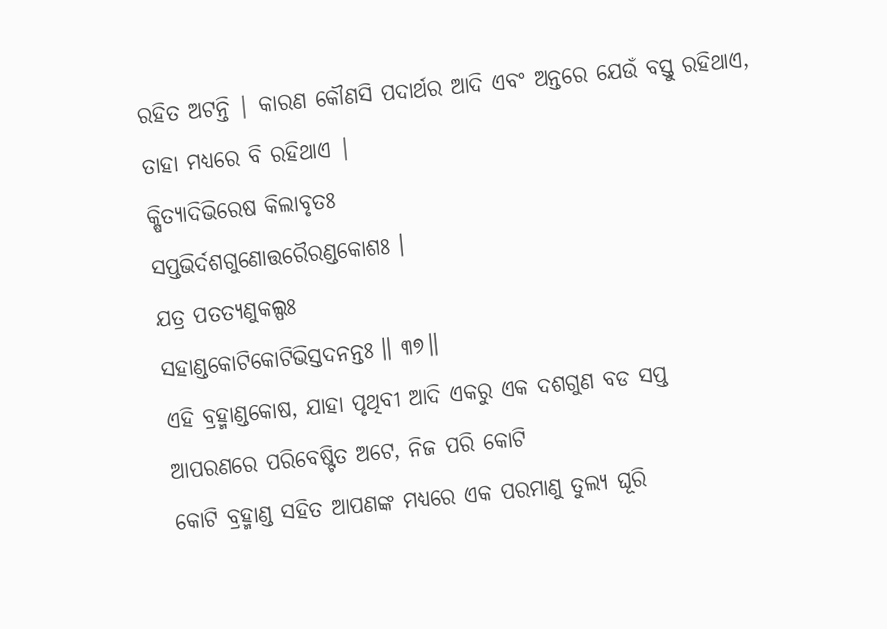ରହିତ ଅଟନ୍ତି | କାରଣ କୌଣସି ପଦାର୍ଥର ଆଦି ଏବଂ ଅନ୍ତରେ ଯେଉଁ ବସ୍ତୁ ରହିଥାଏ, ତାହା ମଧ୍ୟରେ ବି ରହିଥାଏ |
କ୍ଷିତ୍ୟାଦିଭିରେଷ କିଲାବୃତଃ
ସପ୍ତଭିର୍ଦଶଗୁଣୋତ୍ତରୈରଣ୍ଡକୋଶଃ ।
ଯତ୍ର ପତତ୍ୟଣୁକଲ୍ପଃ
ସହାଣ୍ଡକୋଟିକୋଟିଭିସ୍ତଦନନ୍ତଃ ॥ ୩୭॥
ଏହି ବ୍ରହ୍ମାଣ୍ଡକୋଷ, ଯାହା ପୃଥିବୀ ଆଦି ଏକରୁ ଏକ ଦଶଗୁଣ ବଡ ସପ୍ତ
ଆପରଣରେ ପରିବେଷ୍ଟିତ ଅଟେ, ନିଜ ପରି କୋଟି
କୋଟି ବ୍ରହ୍ମାଣ୍ଡ ସହିତ ଆପଣଙ୍କ ମଧ୍ୟରେ ଏକ ପରମାଣୁ ତୁଲ୍ୟ ଘୂରି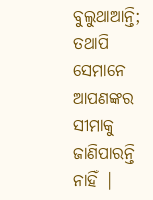ବୁଲୁଥାଆନ୍ତି; ତଥାପି
ସେମାନେ ଆପଣଙ୍କର ସୀମାକୁ ଜାଣିପାରନ୍ତି ନାହିଁ |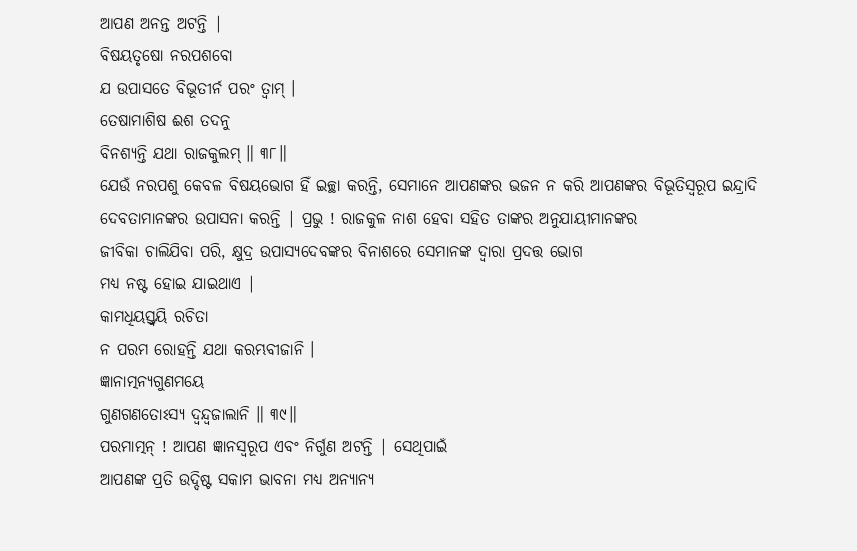ଆପଣ ଅନନ୍ତ ଅଟନ୍ତି |
ବିଷୟତୃଷୋ ନରପଶବୋ
ଯ ଉପାସତେ ବିଭୂତୀର୍ନ ପରଂ ତ୍ୱାମ୍ ।
ତେଷାମାଶିଷ ଈଶ ତଦନୁ
ବିନଶ୍ୟନ୍ତି ଯଥା ରାଜକୁଲମ୍ ॥ ୩୮॥
ଯେଉଁ ନରପଶୁ କେବଳ ବିଷୟଭୋଗ ହିଁ ଇଚ୍ଛା କରନ୍ତି, ସେମାନେ ଆପଣଙ୍କର ଭଜନ ନ କରି ଆପଣଙ୍କର ବିଭୂତିସ୍ବରୂପ ଇନ୍ଦ୍ରାଦି
ଦେବତାମାନଙ୍କର ଉପାସନା କରନ୍ତି | ପ୍ରଭୁ ! ରାଜକୁଳ ନାଶ ହେବା ସହିତ ତାଙ୍କର ଅନୁଯାୟୀମାନଙ୍କର
ଜୀବିକା ଚାଲିଯିବା ପରି, କ୍ଷୁଦ୍ର ଉପାସ୍ୟଦେବଙ୍କର ବିନାଶରେ ସେମାନଙ୍କ ଦ୍ବାରା ପ୍ରଦତ୍ତ ଭୋଗ
ମଧ୍ୟ ନଷ୍ଟ ହୋଇ ଯାଇଥାଏ |
କାମଧିୟସ୍ତ୍ୱୟି ରଚିତା
ନ ପରମ ରୋହନ୍ତି ଯଥା କରମ୍ଭବୀଜାନି ।
ଜ୍ଞାନାତ୍ମନ୍ୟଗୁଣମୟେ
ଗୁଣଗଣତୋଽସ୍ୟ ଦ୍ୱନ୍ଦ୍ୱଜାଲାନି ॥ ୩୯॥
ପରମାତ୍ମନ୍ ! ଆପଣ ଜ୍ଞାନସ୍ବରୂପ ଏବଂ ନିର୍ଗୁଣ ଅଟନ୍ତି | ସେଥିପାଇଁ
ଆପଣଙ୍କ ପ୍ରତି ଉଦ୍ଦିଷ୍ଟ ସକାମ ଭାବନା ମଧ୍ୟ ଅନ୍ୟାନ୍ୟ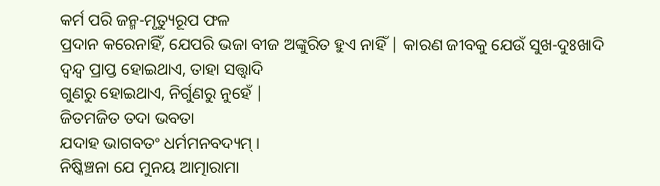କର୍ମ ପରି ଜନ୍ମ-ମୃତ୍ୟୁରୂପ ଫଳ
ପ୍ରଦାନ କରେନାହିଁ, ଯେପରି ଭଜା ବୀଜ ଅଙ୍କୁରିତ ହୁଏ ନାହିଁ | କାରଣ ଜୀବକୁ ଯେଉଁ ସୁଖ-ଦୁଃଖାଦି
ଦ୍ବନ୍ଦ୍ବ ପ୍ରାପ୍ତ ହୋଇଥାଏ, ତାହା ସତ୍ତ୍ଵାଦି
ଗୁଣରୁ ହୋଇଥାଏ, ନିର୍ଗୁଣରୁ ନୁହେଁ |
ଜିତମଜିତ ତଦା ଭବତା
ଯଦାହ ଭାଗବତଂ ଧର୍ମମନବଦ୍ୟମ୍ ।
ନିଷ୍କିଞ୍ଚନା ଯେ ମୁନୟ ଆତ୍ମାରାମା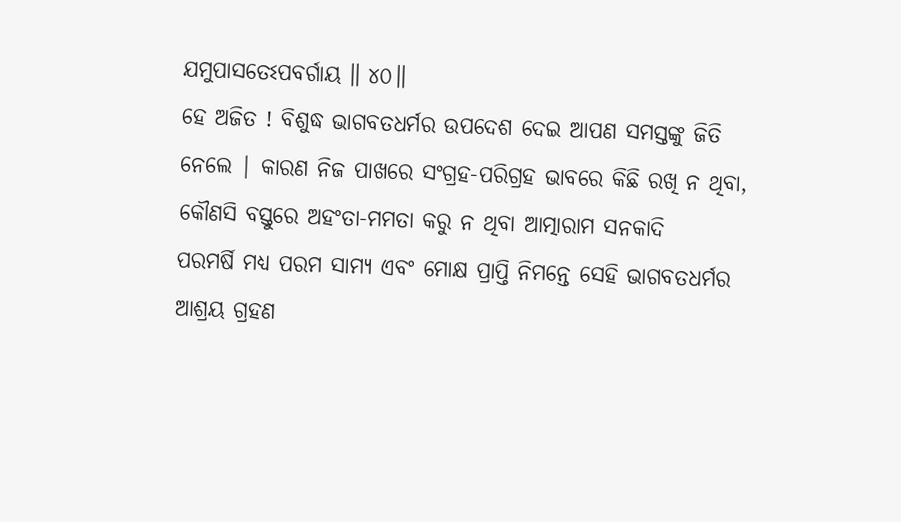ଯମୁପାସତେଽପବର୍ଗାୟ ॥ ୪୦॥
ହେ ଅଜିତ ! ବିଶୁଦ୍ଧ ଭାଗବତଧର୍ମର ଉପଦେଶ ଦେଇ ଆପଣ ସମସ୍ତଙ୍କୁ ଜିତି
ନେଲେ | କାରଣ ନିଜ ପାଖରେ ସଂଗ୍ରହ-ପରିଗ୍ରହ ଭାବରେ କିଛି ରଖି ନ ଥିବା, କୌଣସି ବସ୍ତୁରେ ଅହଂତା-ମମତା କରୁ ନ ଥିବା ଆତ୍ମାରାମ ସନକାଦି
ପରମର୍ଷି ମଧ୍ୟ ପରମ ସାମ୍ୟ ଏବଂ ମୋକ୍ଷ ପ୍ରାପ୍ତି ନିମନ୍ତେ ସେହି ଭାଗବତଧର୍ମର ଆଶ୍ରୟ ଗ୍ରହଣ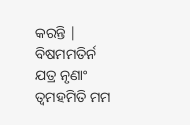କରନ୍ତି |
ବିଷମମତିର୍ନ ଯତ୍ର ନୃଣାଂ
ତ୍ୱମହମିତି ମମ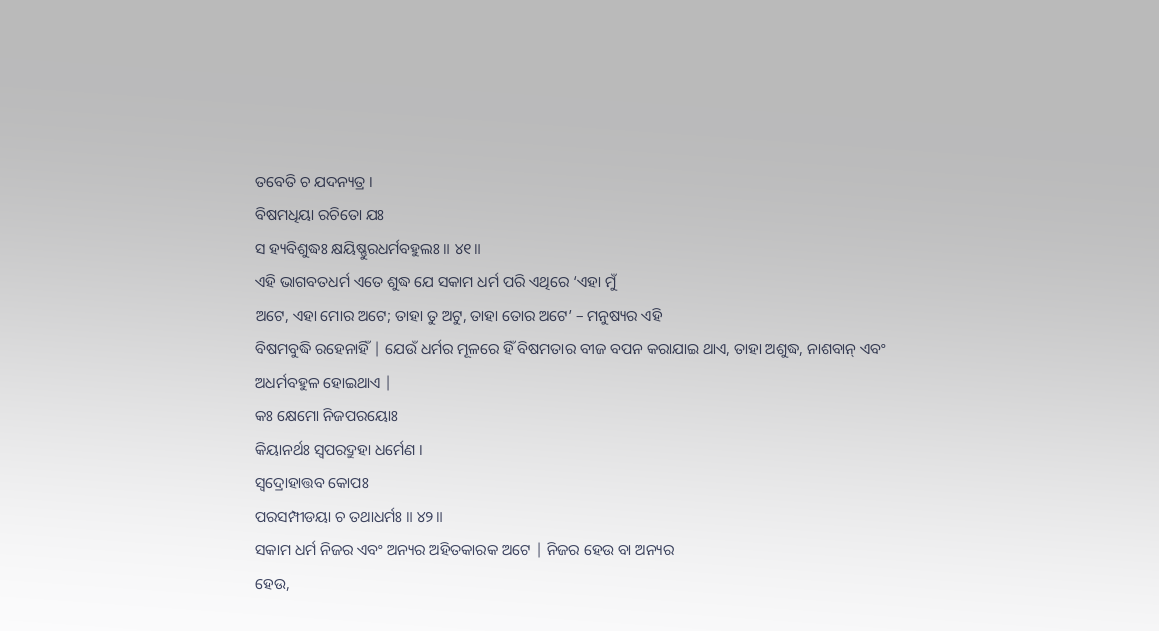ତବେତି ଚ ଯଦନ୍ୟତ୍ର ।
ବିଷମଧିୟା ରଚିତୋ ଯଃ
ସ ହ୍ୟବିଶୁଦ୍ଧଃ କ୍ଷୟିଷ୍ଣୁରଧର୍ମବହୁଲଃ ॥ ୪୧॥
ଏହି ଭାଗବତଧର୍ମ ଏତେ ଶୁଦ୍ଧ ଯେ ସକାମ ଧର୍ମ ପରି ଏଥିରେ ‘ଏହା ମୁଁ
ଅଟେ, ଏହା ମୋର ଅଟେ; ତାହା ତୁ ଅଟୁ, ତାହା ତୋର ଅଟେ’ – ମନୁଷ୍ୟର ଏହି
ବିଷମବୁଦ୍ଧି ରହେନାହିଁ | ଯେଉଁ ଧର୍ମର ମୂଳରେ ହିଁ ବିଷମତାର ବୀଜ ବପନ କରାଯାଇ ଥାଏ, ତାହା ଅଶୁଦ୍ଧ, ନାଶବାନ୍ ଏବଂ
ଅଧର୍ମବହୁଳ ହୋଇଥାଏ |
କଃ କ୍ଷେମୋ ନିଜପରୟୋଃ
କିୟାନର୍ଥଃ ସ୍ୱପରଦ୍ରୁହା ଧର୍ମେଣ ।
ସ୍ୱଦ୍ରୋହାତ୍ତବ କୋପଃ
ପରସମ୍ପୀଡୟା ଚ ତଥାଧର୍ମଃ ॥ ୪୨॥
ସକାମ ଧର୍ମ ନିଜର ଏବଂ ଅନ୍ୟର ଅହିତକାରକ ଅଟେ | ନିଜର ହେଉ ବା ଅନ୍ୟର
ହେଉ,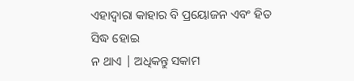ଏହାଦ୍ବାରା କାହାର ବି ପ୍ରୟୋଜନ ଏବଂ ହିତ ସିଦ୍ଧ ହୋଇ
ନ ଥାଏ | ଅଧିକନ୍ତୁ ସକାମ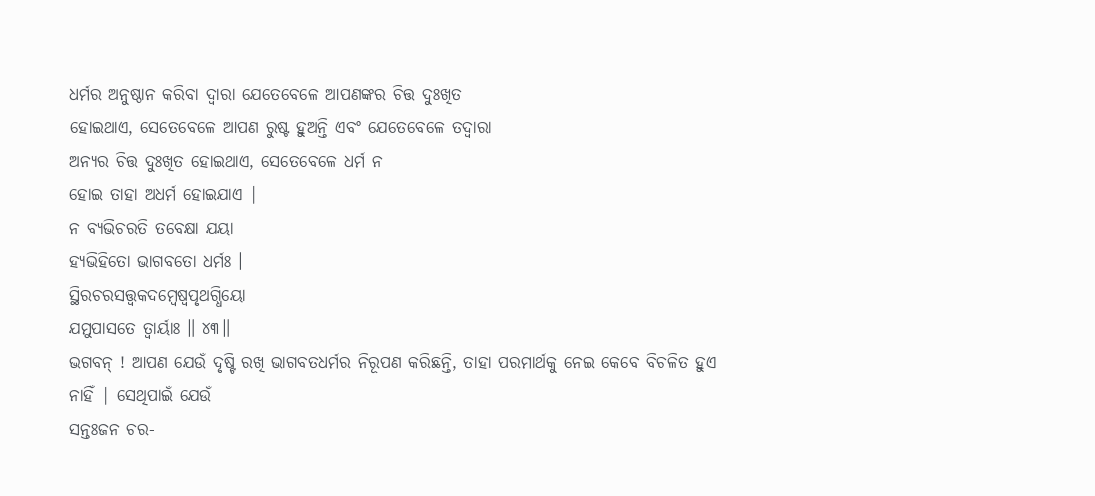ଧର୍ମର ଅନୁଷ୍ଠାନ କରିବା ଦ୍ବାରା ଯେତେବେଳେ ଆପଣଙ୍କର ଚିତ୍ତ ଦୁଃଖିତ
ହୋଇଥାଏ, ସେତେବେଳେ ଆପଣ ରୁଷ୍ଟ ହୁଅନ୍ତି ଏବଂ ଯେତେବେଳେ ତଦ୍ବାରା
ଅନ୍ୟର ଚିତ୍ତ ଦୁଃଖିତ ହୋଇଥାଏ, ସେତେବେଳେ ଧର୍ମ ନ
ହୋଇ ତାହା ଅଧର୍ମ ହୋଇଯାଏ |
ନ ବ୍ୟଭିଚରତି ତବେକ୍ଷା ଯୟା
ହ୍ୟଭିହିତୋ ଭାଗବତୋ ଧର୍ମଃ ।
ସ୍ଥିରଚରସତ୍ତ୍ୱକଦମ୍ବେଷ୍ୱପୃଥଗ୍ଧିୟୋ
ଯମୁପାସତେ ତ୍ୱାର୍ୟାଃ ॥ ୪୩॥
ଭଗବନ୍ ! ଆପଣ ଯେଉଁ ଦୃଷ୍ଟି ରଖି ଭାଗବତଧର୍ମର ନିରୂପଣ କରିଛନ୍ତି, ତାହା ପରମାର୍ଥକୁ ନେଇ କେବେ ବିଚଳିତ ହୁଏ ନାହିଁ | ସେଥିପାଇଁ ଯେଉଁ
ସନ୍ତଃଜନ ଚର-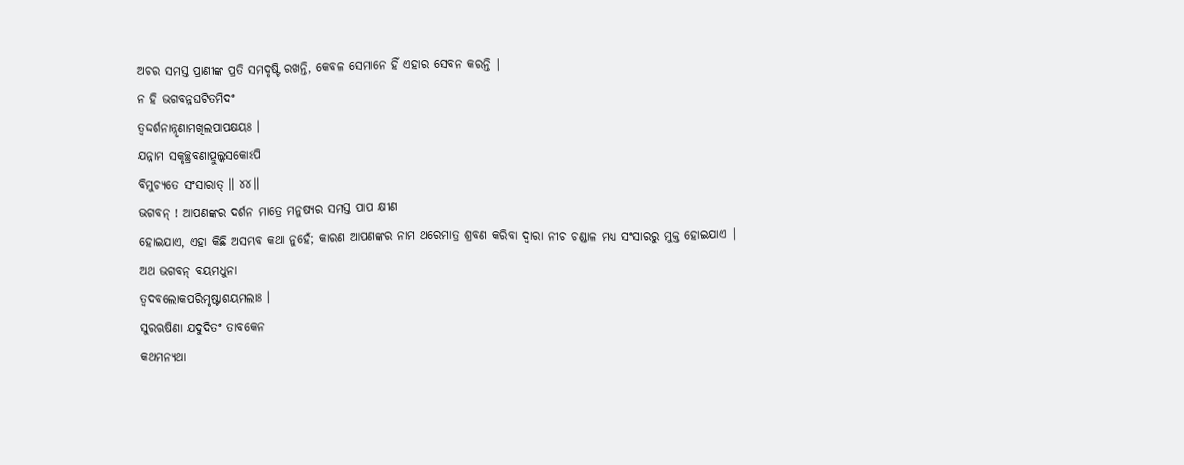ଅଚର ସମସ୍ତ ପ୍ରାଣୀଙ୍କ ପ୍ରତି ସମଦୃଷ୍ଟି ରଖନ୍ତି, କେବଳ ସେମାନେ ହିଁ ଏହାର ସେବନ କରନ୍ତି |
ନ ହି ଭଗବନ୍ନଘଟିତମିଦଂ
ତ୍ୱଦ୍ଦର୍ଶନାନ୍ନୃଣାମଖିଲପାପକ୍ଷୟଃ ।
ଯନ୍ନାମ ସକୃଚ୍ଛ୍ରବଣାତ୍ପୁଲ୍କସକୋଽପି
ବିମୁଚ୍ୟତେ ସଂସାରାତ୍ ॥ ୪୪॥
ଭଗବନ୍ ! ଆପଣଙ୍କର ଦର୍ଶନ ମାତ୍ରେ ମନୁଷ୍ୟର ସମସ୍ତ ପାପ କ୍ଷୀଣ
ହୋଇଯାଏ, ଏହା କିଛି ଅସମ୍ଭବ କଥା ନୁହେଁ; କାରଣ ଆପଣଙ୍କର ନାମ ଥରେମାତ୍ର ଶ୍ରବଣ କରିବା ଦ୍ବାରା ନୀଚ ଚଣ୍ଡାଳ ମଧ୍ୟ ସଂସାରରୁ ମୁକ୍ତ ହୋଇଯାଏ |
ଅଥ ଭଗବନ୍ ବୟମଧୁନା
ତ୍ୱଦବଲୋକପରିମୃଷ୍ଟାଶୟମଲାଃ ।
ସୁରଋଷିଣା ଯଦୁଦିତଂ ତାବକେନ
କଥମନ୍ୟଥା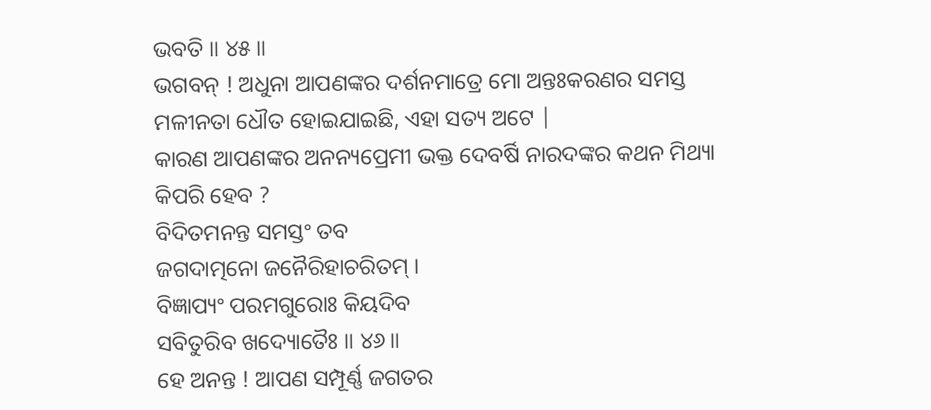ଭବତି ॥ ୪୫॥
ଭଗବନ୍ ! ଅଧୁନା ଆପଣଙ୍କର ଦର୍ଶନମାତ୍ରେ ମୋ ଅନ୍ତଃକରଣର ସମସ୍ତ
ମଳୀନତା ଧୌତ ହୋଇଯାଇଛି, ଏହା ସତ୍ୟ ଅଟେ |
କାରଣ ଆପଣଙ୍କର ଅନନ୍ୟପ୍ରେମୀ ଭକ୍ତ ଦେବର୍ଷି ନାରଦଙ୍କର କଥନ ମିଥ୍ୟା କିପରି ହେବ ?
ବିଦିତମନନ୍ତ ସମସ୍ତଂ ତବ
ଜଗଦାତ୍ମନୋ ଜନୈରିହାଚରିତମ୍ ।
ବିଜ୍ଞାପ୍ୟଂ ପରମଗୁରୋଃ କିୟଦିବ
ସବିତୁରିବ ଖଦ୍ୟୋତୈଃ ॥ ୪୬॥
ହେ ଅନନ୍ତ ! ଆପଣ ସମ୍ପୂର୍ଣ୍ଣ ଜଗତର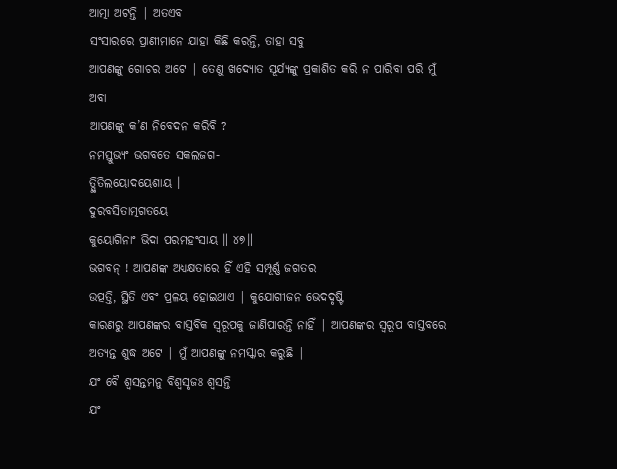ଆତ୍ମା ଅଟନ୍ତି | ଅତଏବ
ସଂସାରରେ ପ୍ରାଣୀମାନେ ଯାହା କିଛି କରନ୍ତି, ତାହା ସବୁ
ଆପଣଙ୍କୁ ଗୋଚର ଅଟେ | ତେଣୁ ଖଦ୍ୟୋତ ସୂର୍ଯ୍ୟଙ୍କୁ ପ୍ରକାଶିତ କରି ନ ପାରିବା ପରି ମୁଁ ଅବା
ଆପଣଙ୍କୁ କ’ଣ ନିବେଦନ କରିବି ?
ନମସ୍ତୁଭ୍ୟଂ ଭଗବତେ ସକଲଜଗ-
ତ୍ସ୍ଥିତିଲୟୋଦୟେଶାୟ ।
ଦୁରବସିତାତ୍ମଗତୟେ
କୁୟୋଗିନାଂ ଭିଦା ପରମହଂସାୟ ॥ ୪୭॥
ଭଗବନ୍ ! ଆପଣଙ୍କ ଅଧ୍ୟକ୍ଷତାରେ ହିଁ ଏହି ସମ୍ପୂର୍ଣ୍ଣ ଜଗତର
ଉତ୍ପତ୍ତି, ସ୍ଥିତି ଏବଂ ପ୍ରଳୟ ହୋଇଥାଏ | କୁଯୋଗୀଜନ ଭେଦଦୃଷ୍ଟି
କାରଣରୁ ଆପଣଙ୍କର ବାସ୍ତବିକ ସ୍ବରୂପକୁ ଜାଣିପାରନ୍ତି ନାହିଁ | ଆପଣଙ୍କର ସ୍ବରୂପ ବାସ୍ତବରେ
ଅତ୍ୟନ୍ତ ଶୁଦ୍ଧ ଅଟେ | ମୁଁ ଆପଣଙ୍କୁ ନମସ୍କାର କରୁଛି |
ଯଂ ବୈ ଶ୍ୱସନ୍ତମନୁ ବିଶ୍ୱସୃଜଃ ଶ୍ୱସନ୍ତି
ଯଂ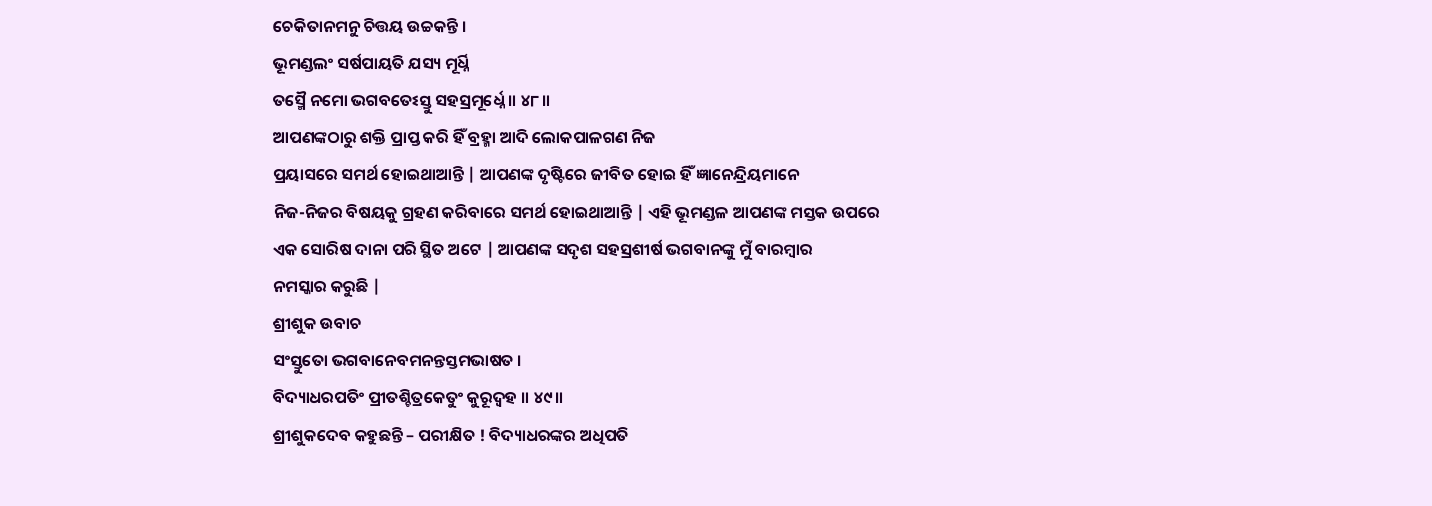ଚେକିତାନମନୁ ଚିତ୍ତୟ ଉଚ୍ଚକନ୍ତି ।
ଭୂମଣ୍ଡଲଂ ସର୍ଷପାୟତି ଯସ୍ୟ ମୂର୍ଧ୍ନି
ତସ୍ମୈ ନମୋ ଭଗବତେଽସ୍ତୁ ସହସ୍ରମୂର୍ଧ୍ନେ ॥ ୪୮॥
ଆପଣଙ୍କଠାରୁ ଶକ୍ତି ପ୍ରାପ୍ତ କରି ହିଁ ବ୍ରହ୍ମା ଆଦି ଲୋକପାଳଗଣ ନିଜ
ପ୍ରୟାସରେ ସମର୍ଥ ହୋଇଥାଆନ୍ତି | ଆପଣଙ୍କ ଦୃଷ୍ଟିରେ ଜୀବିତ ହୋଇ ହିଁ ଜ୍ଞାନେନ୍ଦ୍ରିୟମାନେ
ନିଜ-ନିଜର ବିଷୟକୁ ଗ୍ରହଣ କରିବାରେ ସମର୍ଥ ହୋଇଥାଆନ୍ତି | ଏହି ଭୂମଣ୍ଡଳ ଆପଣଙ୍କ ମସ୍ତକ ଉପରେ
ଏକ ସୋରିଷ ଦାନା ପରି ସ୍ଥିତ ଅଟେ | ଆପଣଙ୍କ ସଦୃଶ ସହସ୍ରଶୀର୍ଷ ଭଗବାନଙ୍କୁ ମୁଁ ବାରମ୍ବାର
ନମସ୍କାର କରୁଛି |
ଶ୍ରୀଶୁକ ଉବାଚ
ସଂସ୍ତୁତୋ ଭଗବାନେବମନନ୍ତସ୍ତମଭାଷତ ।
ବିଦ୍ୟାଧରପତିଂ ପ୍ରୀତଶ୍ଚିତ୍ରକେତୁଂ କୁରୂଦ୍ୱହ ॥ ୪୯॥
ଶ୍ରୀଶୁକଦେବ କହୁଛନ୍ତି – ପରୀକ୍ଷିତ ! ବିଦ୍ୟାଧରଙ୍କର ଅଧିପତି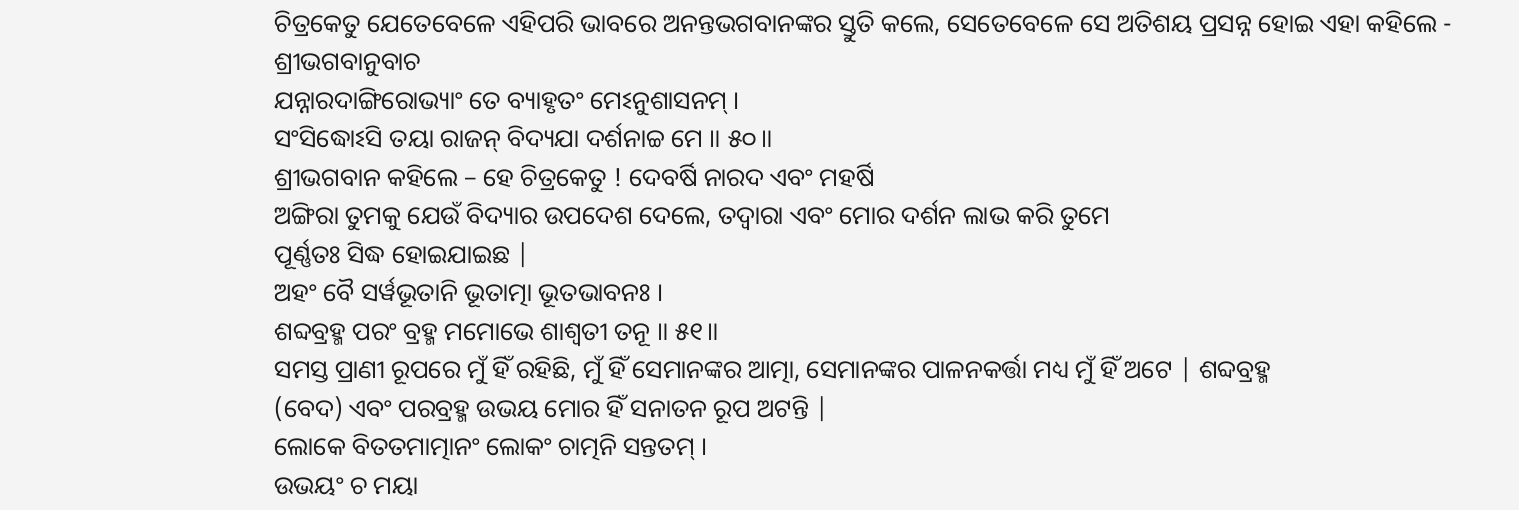ଚିତ୍ରକେତୁ ଯେତେବେଳେ ଏହିପରି ଭାବରେ ଅନନ୍ତଭଗବାନଙ୍କର ସ୍ତୁତି କଲେ, ସେତେବେଳେ ସେ ଅତିଶୟ ପ୍ରସନ୍ନ ହୋଇ ଏହା କହିଲେ -
ଶ୍ରୀଭଗବାନୁବାଚ
ଯନ୍ନାରଦାଙ୍ଗିରୋଭ୍ୟାଂ ତେ ବ୍ୟାହୃତଂ ମେଽନୁଶାସନମ୍ ।
ସଂସିଦ୍ଧୋଽସି ତୟା ରାଜନ୍ ବିଦ୍ୟଯା ଦର୍ଶନାଚ୍ଚ ମେ ॥ ୫୦॥
ଶ୍ରୀଭଗବାନ କହିଲେ – ହେ ଚିତ୍ରକେତୁ ! ଦେବର୍ଷି ନାରଦ ଏବଂ ମହର୍ଷି
ଅଙ୍ଗିରା ତୁମକୁ ଯେଉଁ ବିଦ୍ୟାର ଉପଦେଶ ଦେଲେ, ତଦ୍ବାରା ଏବଂ ମୋର ଦର୍ଶନ ଲାଭ କରି ତୁମେ
ପୂର୍ଣ୍ଣତଃ ସିଦ୍ଧ ହୋଇଯାଇଛ |
ଅହଂ ବୈ ସର୍ୱଭୂତାନି ଭୂତାତ୍ମା ଭୂତଭାବନଃ ।
ଶବ୍ଦବ୍ରହ୍ମ ପରଂ ବ୍ରହ୍ମ ମମୋଭେ ଶାଶ୍ୱତୀ ତନୂ ॥ ୫୧॥
ସମସ୍ତ ପ୍ରାଣୀ ରୂପରେ ମୁଁ ହିଁ ରହିଛି, ମୁଁ ହିଁ ସେମାନଙ୍କର ଆତ୍ମା, ସେମାନଙ୍କର ପାଳନକର୍ତ୍ତା ମଧ୍ୟ ମୁଁ ହିଁ ଅଟେ | ଶବ୍ଦବ୍ରହ୍ମ
(ବେଦ) ଏବଂ ପରବ୍ରହ୍ମ ଉଭୟ ମୋର ହିଁ ସନାତନ ରୂପ ଅଟନ୍ତି |
ଲୋକେ ବିତତମାତ୍ମାନଂ ଲୋକଂ ଚାତ୍ମନି ସନ୍ତତମ୍ ।
ଉଭୟଂ ଚ ମୟା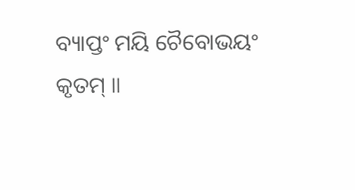ବ୍ୟାପ୍ତଂ ମୟି ଚୈବୋଭୟଂ କୃତମ୍ ॥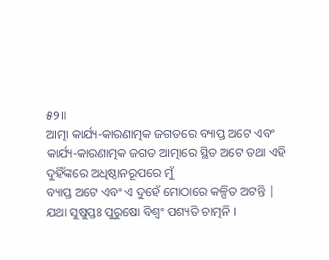୫୨॥
ଆତ୍ମା କାର୍ଯ୍ୟ-କାରଣାତ୍ମକ ଜଗତରେ ବ୍ୟାପ୍ତ ଅଟେ ଏବଂ
କାର୍ଯ୍ୟ-କାରଣାତ୍ମକ ଜଗତ ଆତ୍ମାରେ ସ୍ଥିତ ଅଟେ ତଥା ଏହି ଦୁହିଁଙ୍କରେ ଅଧିଷ୍ଠାନରୂପରେ ମୁଁ
ବ୍ୟାପ୍ତ ଅଟେ ଏବଂ ଏ ଦୁହେଁ ମୋଠାରେ କଳ୍ପିତ ଅଟନ୍ତି |
ଯଥା ସୁଷୁପ୍ତଃ ପୁରୁଷୋ ବିଶ୍ୱଂ ପଶ୍ୟତି ଚାତ୍ମନି ।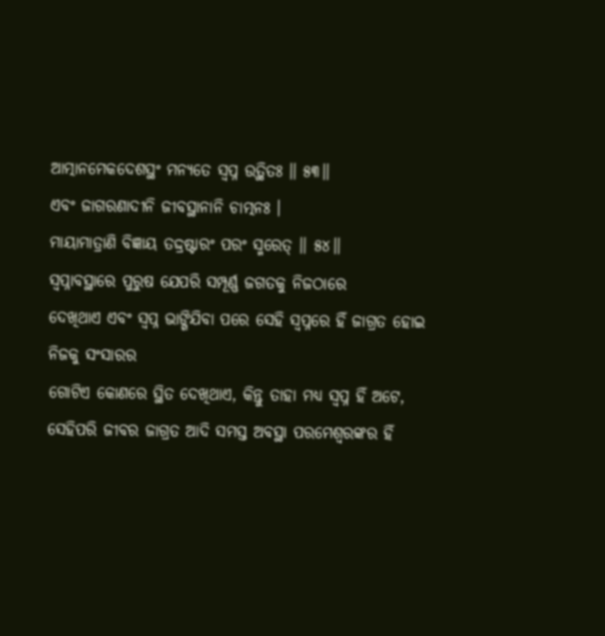ଆତ୍ମାନମେକଦେଶସ୍ଥଂ ମନ୍ୟତେ ସ୍ୱପ୍ନ ଉତ୍ଥିତଃ ॥ ୫୩॥
ଏବଂ ଜାଗରଣାଦୀନି ଜୀବସ୍ଥାନାନି ଚାତ୍ମନଃ ।
ମାୟାମାତ୍ରାଣି ବିଜ୍ଞାୟ ତଦ୍ଦ୍ରଷ୍ଟାରଂ ପରଂ ସ୍ମରେତ୍ ॥ ୫୪॥
ସ୍ବପ୍ନାବସ୍ଥାରେ ପୁରୁଷ ଯେପରି ସମ୍ପୂର୍ଣ୍ଣ ଜଗତକୁ ନିଜଠାରେ
ଦେଖିଥାଏ ଏବଂ ସ୍ବପ୍ନ ଭାଙ୍ଗିଯିବା ପରେ ସେହି ସ୍ବପ୍ନରେ ହିଁ ଜାଗ୍ରତ ହୋଇ ନିଜକୁ ସଂସାରର
ଗୋଟିଏ କୋଣରେ ସ୍ଥିତ ଦେଖିଥାଏ, କିନ୍ତୁ ତାହା ମଧ୍ୟ ସ୍ବପ୍ନ ହିଁ ଅଟେ, ସେହିପରି ଜୀବର ଜାଗ୍ରତ ଆଦି ସମସ୍ତ ଅବସ୍ଥା ପରମେଶ୍ବରଙ୍କର ହିଁ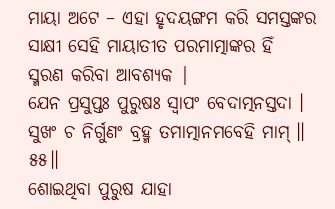ମାୟା ଅଟେ – ଏହା ହୃଦୟଙ୍ଗମ କରି ସମସ୍ତଙ୍କର ସାକ୍ଷୀ ସେହି ମାୟାତୀତ ପରମାତ୍ମାଙ୍କର ହିଁ
ସ୍ମରଣ କରିବା ଆବଶ୍ୟକ |
ଯେନ ପ୍ରସୁପ୍ତଃ ପୁରୁଷଃ ସ୍ୱାପଂ ବେଦାତ୍ମନସ୍ତଦା ।
ସୁଖଂ ଚ ନିର୍ଗୁଣଂ ବ୍ରହ୍ମ ତମାତ୍ମାନମବେହି ମାମ୍ ॥ ୫୫॥
ଶୋଇଥିବା ପୁରୁଷ ଯାହା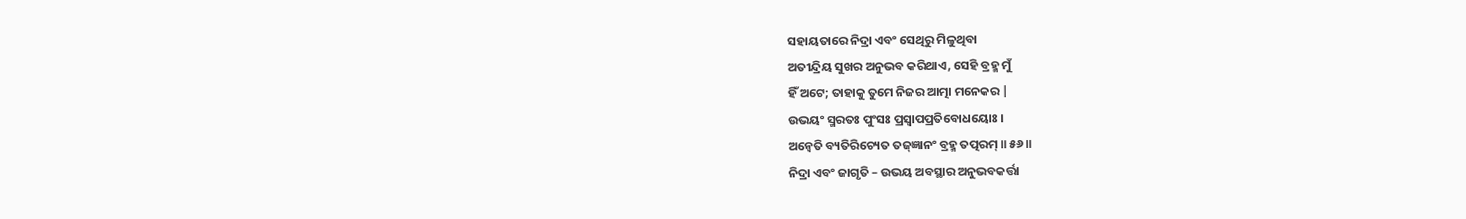ସହାୟତାରେ ନିଦ୍ରା ଏବଂ ସେଥିରୁ ମିଳୁଥିବା
ଅତୀନ୍ଦ୍ରିୟ ସୁଖର ଅନୁଭବ କରିଥାଏ, ସେହି ବ୍ରହ୍ମ ମୁଁ
ହିଁ ଅଟେ; ତାହାକୁ ତୁମେ ନିଜର ଆତ୍ମା ମନେକର |
ଉଭୟଂ ସ୍ମରତଃ ପୁଂସଃ ପ୍ରସ୍ୱାପପ୍ରତିବୋଧୟୋଃ ।
ଅନ୍ୱେତି ବ୍ୟତିରିଚ୍ୟେତ ତଜ୍ଜ୍ଞାନଂ ବ୍ରହ୍ମ ତତ୍ପରମ୍ ॥ ୫୬॥
ନିଦ୍ରା ଏବଂ ଜାଗୃତି – ଉଭୟ ଅବସ୍ଥାର ଅନୁଭବକର୍ତ୍ତା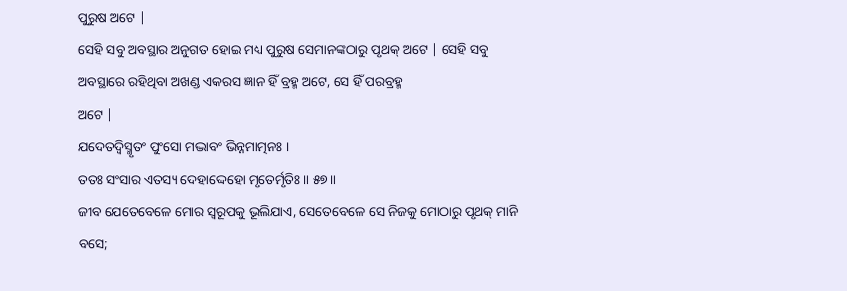ପୁରୁଷ ଅଟେ |
ସେହି ସବୁ ଅବସ୍ଥାର ଅନୁଗତ ହୋଇ ମଧ୍ୟ ପୁରୁଷ ସେମାନଙ୍କଠାରୁ ପୃଥକ୍ ଅଟେ | ସେହି ସବୁ
ଅବସ୍ଥାରେ ରହିଥିବା ଅଖଣ୍ଡ ଏକରସ ଜ୍ଞାନ ହିଁ ବ୍ରହ୍ମ ଅଟେ, ସେ ହିଁ ପରବ୍ରହ୍ମ
ଅଟେ |
ଯଦେତଦ୍ୱିସ୍ମୃତଂ ପୁଂସୋ ମଦ୍ଭାବଂ ଭିନ୍ନମାତ୍ମନଃ ।
ତତଃ ସଂସାର ଏତସ୍ୟ ଦେହାଦ୍ଦେହୋ ମୃତେର୍ମୃତିଃ ॥ ୫୭॥
ଜୀବ ଯେତେବେଳେ ମୋର ସ୍ଵରୂପକୁ ଭୂଲିଯାଏ, ସେତେବେଳେ ସେ ନିଜକୁ ମୋଠାରୁ ପୃଥକ୍ ମାନି ବସେ;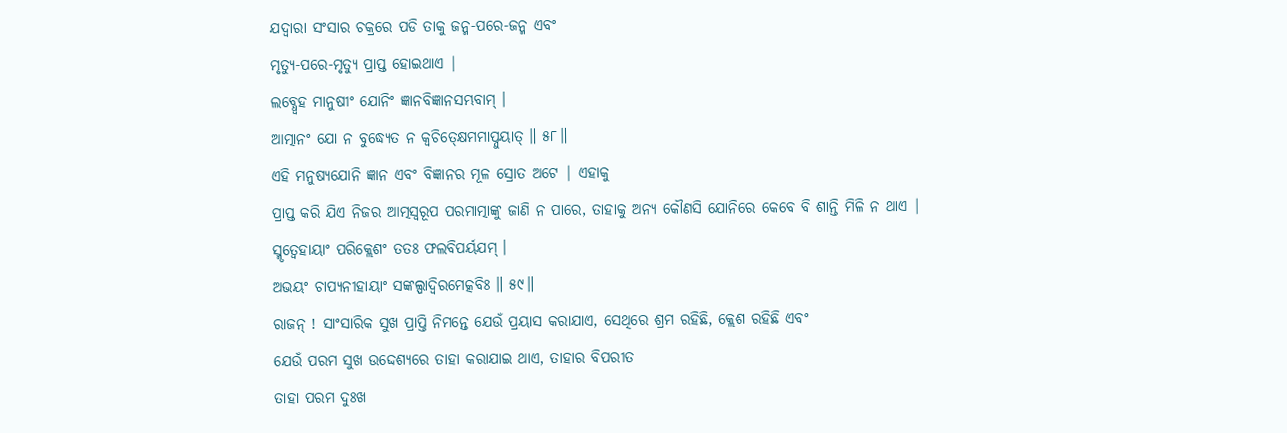ଯଦ୍ବାରା ସଂସାର ଚକ୍ରରେ ପଡି ତାକୁ ଜନ୍ମ-ପରେ-ଜନ୍ମ ଏବଂ
ମୃତ୍ୟୁ-ପରେ-ମୃତ୍ୟୁ ପ୍ରାପ୍ତ ହୋଇଥାଏ |
ଲବ୍ଧ୍ୱେହ ମାନୁଷୀଂ ଯୋନିଂ ଜ୍ଞାନବିଜ୍ଞାନସମ୍ଭବାମ୍ ।
ଆତ୍ମାନଂ ଯୋ ନ ବୁଦ୍ଧ୍ୟେତ ନ କ୍ୱଚିତ୍କ୍ଷେମମାପ୍ନୁୟାତ୍ ॥ ୫୮॥
ଏହି ମନୁଷ୍ୟଯୋନି ଜ୍ଞାନ ଏବଂ ବିଜ୍ଞାନର ମୂଳ ସ୍ରୋତ ଅଟେ | ଏହାକୁ
ପ୍ରାପ୍ତ କରି ଯିଏ ନିଜର ଆତ୍ମସ୍ବରୂପ ପରମାତ୍ମାଙ୍କୁ ଜାଣି ନ ପାରେ, ତାହାକୁ ଅନ୍ୟ କୌଣସି ଯୋନିରେ କେବେ ବି ଶାନ୍ତି ମିଳି ନ ଥାଏ |
ସ୍ମୃତ୍ୱେହାୟାଂ ପରିକ୍ଲେଶଂ ତତଃ ଫଲବିପର୍ୟଯମ୍ ।
ଅଭୟଂ ଚାପ୍ୟନୀହାୟାଂ ସଙ୍କଲ୍ପାଦ୍ୱିରମେତ୍କବିଃ ॥ ୫୯॥
ରାଜନ୍ ! ସାଂସାରିକ ସୁଖ ପ୍ରାପ୍ତି ନିମନ୍ତେ ଯେଉଁ ପ୍ରୟାସ କରାଯାଏ, ସେଥିରେ ଶ୍ରମ ରହିଛି, କ୍ଲେଶ ରହିଛି ଏବଂ
ଯେଉଁ ପରମ ସୁଖ ଉଦ୍ଦେଶ୍ୟରେ ତାହା କରାଯାଇ ଥାଏ, ତାହାର ବିପରୀତ
ତାହା ପରମ ଦୁଃଖ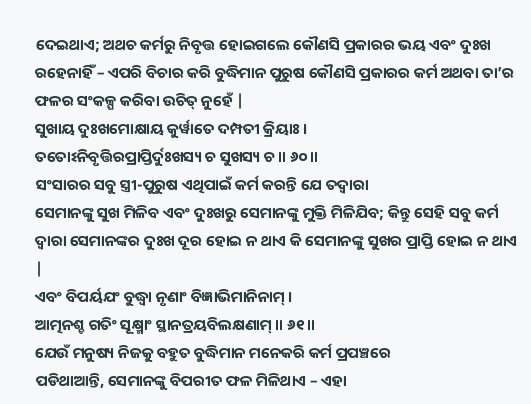ଦେଇଥାଏ; ଅଥଚ କର୍ମରୁ ନିବୃତ୍ତ ହୋଇଗଲେ କୌଣସି ପ୍ରକାରର ଭୟ ଏବଂ ଦୁଃଖ
ରହେନାହିଁ – ଏପରି ବିଚାର କରି ବୁଦ୍ଧିମାନ ପୁରୁଷ କୌଣସି ପ୍ରକାରର କର୍ମ ଅଥବା ତା’ର ଫଳର ସଂକଳ୍ପ କରିବା ଉଚିତ୍ ନୁହେଁ |
ସୁଖାୟ ଦୁଃଖମୋକ୍ଷାୟ କୁର୍ୱାତେ ଦମ୍ପତୀ କ୍ରିୟାଃ ।
ତତୋଽନିବୃତ୍ତିରପ୍ରାପ୍ତିର୍ଦୁଃଖସ୍ୟ ଚ ସୁଖସ୍ୟ ଚ ॥ ୬୦॥
ସଂସାରର ସବୁ ସ୍ତ୍ରୀ-ପୁରୁଷ ଏଥିପାଇଁ କର୍ମ କରନ୍ତି ଯେ ତଦ୍ବାରା
ସେମାନଙ୍କୁ ସୁଖ ମିଳିବ ଏବଂ ଦୁଃଖରୁ ସେମାନଙ୍କୁ ମୁକ୍ତି ମିଳିଯିବ; କିନ୍ତୁ ସେହି ସବୁ କର୍ମ
ଦ୍ବାରା ସେମାନଙ୍କର ଦୁଃଖ ଦୂର ହୋଇ ନ ଥାଏ କି ସେମାନଙ୍କୁ ସୁଖର ପ୍ରାପ୍ତି ହୋଇ ନ ଥାଏ |
ଏବଂ ବିପର୍ୟଯଂ ବୁଦ୍ଧ୍ୱା ନୃଣାଂ ବିଜ୍ଞାଭିମାନିନାମ୍ ।
ଆତ୍ମନଶ୍ଚ ଗତିଂ ସୂକ୍ଷ୍ମାଂ ସ୍ଥାନତ୍ରୟବିଲକ୍ଷଣାମ୍ ॥ ୬୧॥
ଯେଉଁ ମନୁଷ୍ୟ ନିଜକୁ ବହୁତ ବୁଦ୍ଧିମାନ ମନେକରି କର୍ମ ପ୍ରପଞ୍ଚରେ
ପଡିଥାଆନ୍ତି, ସେମାନଙ୍କୁ ବିପରୀତ ଫଳ ମିଳିଥାଏ – ଏହା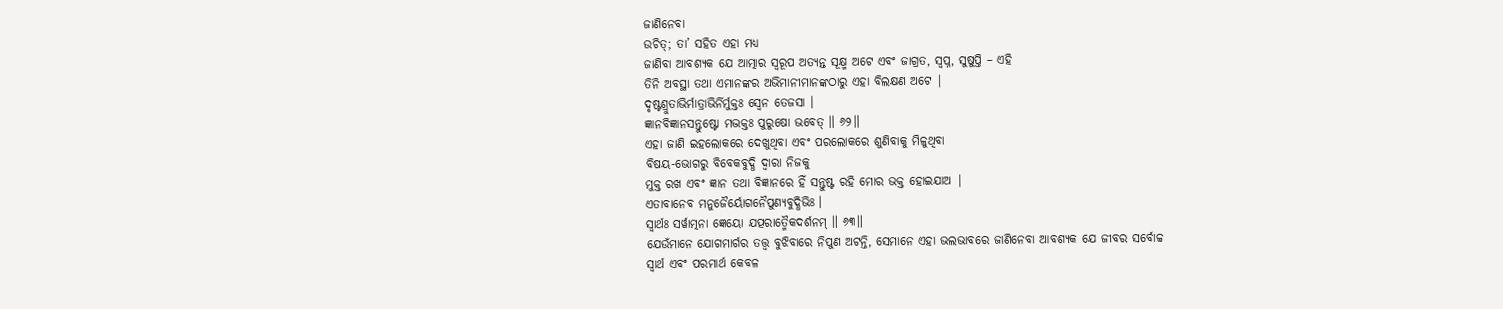ଜାଣିନେବା
ଉଚିତ୍; ତା’ ସହିତ ଏହା ମଧ୍ୟ
ଜାଣିବା ଆବଶ୍ୟକ ଯେ ଆତ୍ମାର ସ୍ବରୂପ ଅତ୍ୟନ୍ତ ସୂକ୍ଷ୍ମ ଅଟେ ଏବଂ ଜାଗ୍ରତ, ସ୍ବପ୍ନ, ସୁଷୁପ୍ତି – ଏହି
ତିନି ଅବସ୍ଥା ତଥା ଏମାନଙ୍କର ଅଭିମାନୀମାନଙ୍କଠାରୁ ଏହା ବିଲକ୍ଷଣ ଅଟେ |
ଦୃଷ୍ଟଶ୍ରୁତାଭିର୍ମାତ୍ରାଭିର୍ନିର୍ମୁକ୍ତଃ ସ୍ୱେନ ତେଜସା ।
ଜ୍ଞାନବିଜ୍ଞାନସନ୍ତୁଷ୍ଟୋ ମଦ୍ଭକ୍ତଃ ପୁରୁଷୋ ଭବେତ୍ ॥ ୬୨॥
ଏହା ଜାଣି ଇହଲୋକରେ ଦେଖୁଥିବା ଏବଂ ପରଲୋକରେ ଶୁଣିବାକୁ ମିଳୁଥିବା
ବିଷୟ-ଭୋଗରୁ ବିବେକବୁଦ୍ଧି ଦ୍ବାରା ନିଜକୁ
ମୁକ୍ତ ରଖ ଏବଂ ଜ୍ଞାନ ତଥା ବିଜ୍ଞାନରେ ହିଁ ସନ୍ତୁଷ୍ଟ ରହି ମୋର ଭକ୍ତ ହୋଇଯାଅ |
ଏତାବାନେବ ମନୁଜୈର୍ୟୋଗନୈପୁଣ୍ୟବୁଦ୍ଧିଭିଃ ।
ସ୍ୱାର୍ଥଃ ସର୍ୱାତ୍ମନା ଜ୍ଞେୟୋ ଯତ୍ପରାତ୍ମୈକଦର୍ଶନମ୍ ॥ ୬୩॥
ଯେଉଁମାନେ ଯୋଗମାର୍ଗର ତତ୍ତ୍ବ ବୁଝିବାରେ ନିପୁଣ ଅଟନ୍ତି, ସେମାନେ ଏହା ଭଲଭାବରେ ଜାଣିନେବା ଆବଶ୍ୟକ ଯେ ଜୀବର ସର୍ବୋଚ୍ଚ
ସ୍ବାର୍ଥ ଏବଂ ପରମାର୍ଥ କେବଳ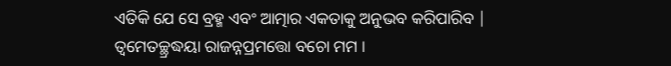ଏତିକି ଯେ ସେ ବ୍ରହ୍ମ ଏବଂ ଆତ୍ମାର ଏକତାକୁ ଅନୁଭବ କରିପାରିବ |
ତ୍ୱମେତଚ୍ଛ୍ରଦ୍ଧୟା ରାଜନ୍ନପ୍ରମତ୍ତୋ ବଚୋ ମମ ।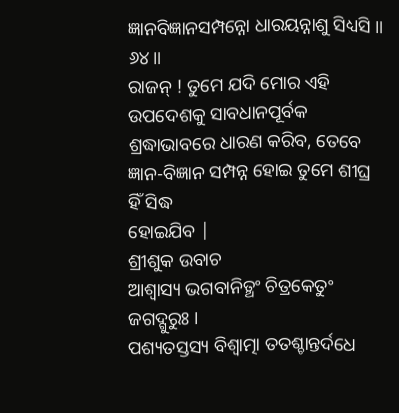ଜ୍ଞାନବିଜ୍ଞାନସମ୍ପନ୍ନୋ ଧାରୟନ୍ନାଶୁ ସିଧ୍ୟସି ॥ ୬୪॥
ରାଜନ୍ ! ତୁମେ ଯଦି ମୋର ଏହି ଉପଦେଶକୁ ସାବଧାନପୂର୍ବକ
ଶ୍ରଦ୍ଧାଭାବରେ ଧାରଣ କରିବ, ତେବେ ଜ୍ଞାନ-ବିଜ୍ଞାନ ସମ୍ପନ୍ନ ହୋଇ ତୁମେ ଶୀଘ୍ର ହିଁ ସିଦ୍ଧ
ହୋଇଯିବ |
ଶ୍ରୀଶୁକ ଉବାଚ
ଆଶ୍ୱାସ୍ୟ ଭଗବାନିତ୍ଥଂ ଚିତ୍ରକେତୁଂ ଜଗଦ୍ଗୁରୁଃ ।
ପଶ୍ୟତସ୍ତସ୍ୟ ବିଶ୍ୱାତ୍ମା ତତଶ୍ଚାନ୍ତର୍ଦଧେ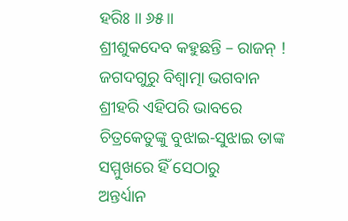ହରିଃ ॥ ୬୫॥
ଶ୍ରୀଶୁକଦେବ କହୁଛନ୍ତି – ରାଜନ୍ ! ଜଗଦଗୁରୁ ବିଶ୍ବାତ୍ମା ଭଗବାନ
ଶ୍ରୀହରି ଏହିପରି ଭାବରେ ଚିତ୍ରକେତୁଙ୍କୁ ବୁଝାଇ-ସୁଝାଇ ତାଙ୍କ ସମ୍ମୁଖରେ ହିଁ ସେଠାରୁ
ଅନ୍ତର୍ଧ୍ୟାନ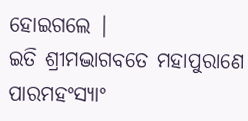ହୋଇଗଲେ |
ଇତି ଶ୍ରୀମଦ୍ଭାଗବତେ ମହାପୁରାଣେ ପାରମହଂସ୍ୟାଂ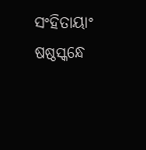ସଂହିତାୟାଂ ଷଷ୍ଠସ୍କନ୍ଧେ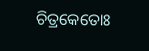ଚିତ୍ରକେତୋଃ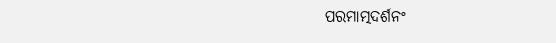ପରମାତ୍ମଦର୍ଶନଂ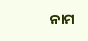ନାମ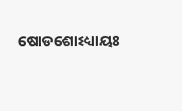ଷୋଡଶୋଽଧ୍ୟାୟଃ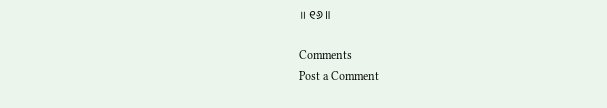॥ ୧୬॥

Comments
Post a Comment